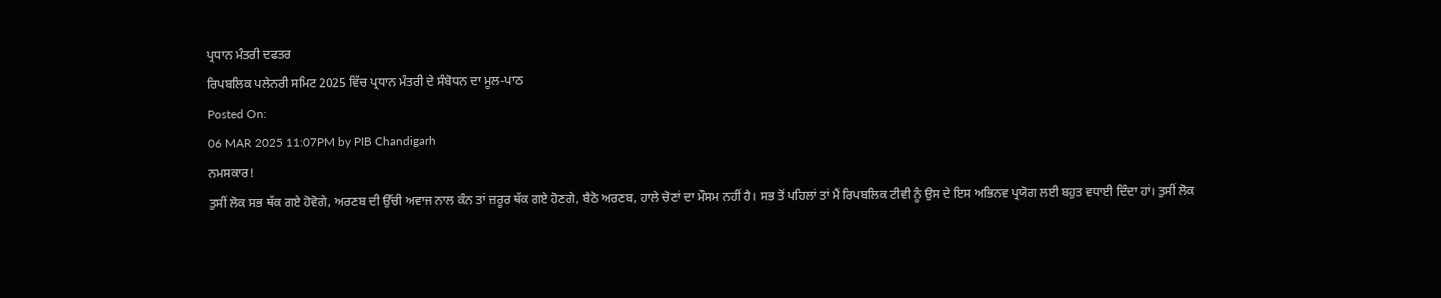ਪ੍ਰਧਾਨ ਮੰਤਰੀ ਦਫਤਰ
ਰਿਪਬਲਿਕ ਪਲੇਨਰੀ ਸਮਿਟ 2025 ਵਿੱਚ ਪ੍ਰਧਾਨ ਮੰਤਰੀ ਦੇ ਸੰਬੋਧਨ ਦਾ ਮੂਲ-ਪਾਠ
Posted On:
06 MAR 2025 11:07PM by PIB Chandigarh
ਨਮਸਕਾਰ!
ਤੁਸੀਂ ਲੋਕ ਸਭ ਥੱਕ ਗਏ ਹੋਵੋਗੇ, ਅਰਣਬ ਦੀ ਉੱਚੀ ਅਵਾਜ ਨਾਲ ਕੰਨ ਤਾਂ ਜ਼ਰੂਰ ਥੱਕ ਗਏ ਹੋਣਗੇ, ਬੈਠੋ ਅਰਣਬ, ਹਾਲੇ ਚੋਣਾਂ ਦਾ ਮੌਸਮ ਨਹੀਂ ਹੈ। ਸਭ ਤੋਂ ਪਹਿਲਾਂ ਤਾਂ ਮੈਂ ਰਿਪਬਲਿਕ ਟੀਵੀ ਨੂੰ ਉਸ ਦੇ ਇਸ ਅਭਿਨਵ ਪ੍ਰਯੋਗ ਲਈ ਬਹੁਤ ਵਧਾਈ ਦਿੰਦਾ ਹਾਂ। ਤੁਸੀਂ ਲੋਕ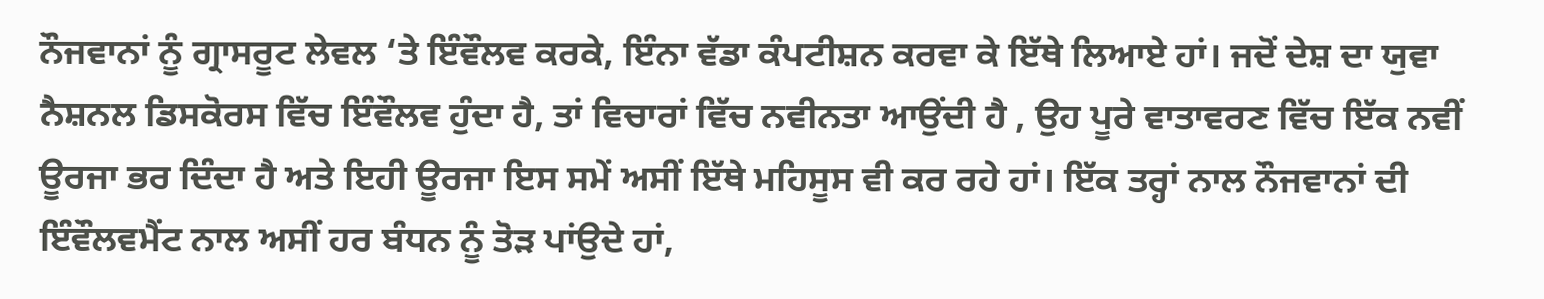ਨੌਜਵਾਨਾਂ ਨੂੰ ਗ੍ਰਾਸਰੂਟ ਲੇਵਲ ‘ਤੇ ਇੰਵੌਲਵ ਕਰਕੇ, ਇੰਨਾ ਵੱਡਾ ਕੰਪਟੀਸ਼ਨ ਕਰਵਾ ਕੇ ਇੱਥੇ ਲਿਆਏ ਹਾਂ। ਜਦੋਂ ਦੇਸ਼ ਦਾ ਯੁਵਾ ਨੈਸ਼ਨਲ ਡਿਸਕੋਰਸ ਵਿੱਚ ਇੰਵੌਲਵ ਹੁੰਦਾ ਹੈ, ਤਾਂ ਵਿਚਾਰਾਂ ਵਿੱਚ ਨਵੀਨਤਾ ਆਉਂਦੀ ਹੈ , ਉਹ ਪੂਰੇ ਵਾਤਾਵਰਣ ਵਿੱਚ ਇੱਕ ਨਵੀਂ ਊਰਜਾ ਭਰ ਦਿੰਦਾ ਹੈ ਅਤੇ ਇਹੀ ਊਰਜਾ ਇਸ ਸਮੇਂ ਅਸੀਂ ਇੱਥੇ ਮਹਿਸੂਸ ਵੀ ਕਰ ਰਹੇ ਹਾਂ। ਇੱਕ ਤਰ੍ਹਾਂ ਨਾਲ ਨੌਜਵਾਨਾਂ ਦੀ ਇੰਵੌਲਵਮੈਂਟ ਨਾਲ ਅਸੀਂ ਹਰ ਬੰਧਨ ਨੂੰ ਤੋੜ ਪਾਂਉਦੇ ਹਾਂ,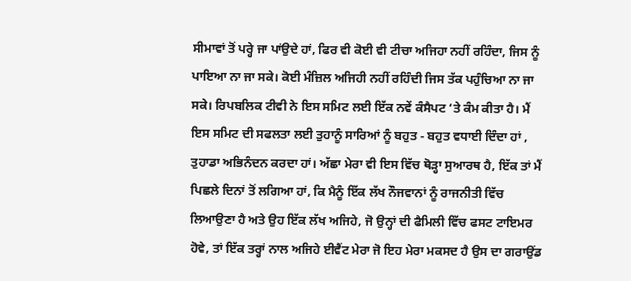ਸੀਮਾਵਾਂ ਤੋਂ ਪਰ੍ਹੇ ਜਾ ਪਾਂਉਦੇ ਹਾਂ, ਫਿਰ ਵੀ ਕੋਈ ਵੀ ਟੀਚਾ ਅਜਿਹਾ ਨਹੀਂ ਰਹਿੰਦਾ, ਜਿਸ ਨੂੰ ਪਾਇਆ ਨਾ ਜਾ ਸਕੇ। ਕੋਈ ਮੰਜ਼ਿਲ ਅਜਿਹੀ ਨਹੀਂ ਰਹਿੰਦੀ ਜਿਸ ਤੱਕ ਪਹੁੰਚਿਆ ਨਾ ਜਾ ਸਕੇ। ਰਿਪਬਲਿਕ ਟੀਵੀ ਨੇ ਇਸ ਸਮਿਟ ਲਈ ਇੱਕ ਨਵੇਂ ਕੰਸੈਪਟ ‘ਤੇ ਕੰਮ ਕੀਤਾ ਹੈ। ਮੈਂ ਇਸ ਸਮਿਟ ਦੀ ਸਫਲਤਾ ਲਈ ਤੁਹਾਨੂੰ ਸਾਰਿਆਂ ਨੂੰ ਬਹੁਤ - ਬਹੁਤ ਵਧਾਈ ਦਿੰਦਾ ਹਾਂ , ਤੁਹਾਡਾ ਅਭਿਨੰਦਨ ਕਰਦਾ ਹਾਂ। ਅੱਛਾ ਮੇਰਾ ਵੀ ਇਸ ਵਿੱਚ ਥੋੜ੍ਹਾ ਸੁਆਰਥ ਹੈ, ਇੱਕ ਤਾਂ ਮੈਂ ਪਿਛਲੇ ਦਿਨਾਂ ਤੋਂ ਲਗਿਆ ਹਾਂ, ਕਿ ਮੈਨੂੰ ਇੱਕ ਲੱਖ ਨੌਜਵਾਨਾਂ ਨੂੰ ਰਾਜਨੀਤੀ ਵਿੱਚ ਲਿਆਉਣਾ ਹੈ ਅਤੇ ਉਹ ਇੱਕ ਲੱਖ ਅਜਿਹੇ, ਜੋ ਉਨ੍ਹਾਂ ਦੀ ਫੈਮਿਲੀ ਵਿੱਚ ਫਸਟ ਟਾਇਮਰ ਹੋਵੇ, ਤਾਂ ਇੱਕ ਤਰ੍ਹਾਂ ਨਾਲ ਅਜਿਹੇ ਈਵੈਂਟ ਮੇਰਾ ਜੋ ਇਹ ਮੇਰਾ ਮਕਸਦ ਹੈ ਉਸ ਦਾ ਗਰਾਉਂਡ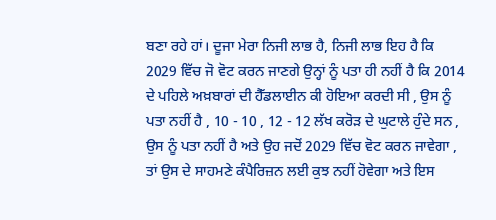ਬਣਾ ਰਹੇ ਹਾਂ। ਦੂਜਾ ਮੇਰਾ ਨਿਜੀ ਲਾਭ ਹੈ, ਨਿਜੀ ਲਾਭ ਇਹ ਹੈ ਕਿ 2029 ਵਿੱਚ ਜੋ ਵੋਟ ਕਰਨ ਜਾਣਗੇ ਉਨ੍ਹਾਂ ਨੂੰ ਪਤਾ ਹੀ ਨਹੀਂ ਹੈ ਕਿ 2014 ਦੇ ਪਹਿਲੇ ਅਖ਼ਬਾਰਾਂ ਦੀ ਹੈੱਡਲਾਈਨ ਕੀ ਹੋਇਆ ਕਰਦੀ ਸੀ , ਉਸ ਨੂੰ ਪਤਾ ਨਹੀਂ ਹੈ , 10 - 10 , 12 - 12 ਲੱਖ ਕਰੋੜ ਦੇ ਘੁਟਾਲੇ ਹੁੰਦੇ ਸਨ , ਉਸ ਨੂੰ ਪਤਾ ਨਹੀਂ ਹੈ ਅਤੇ ਉਹ ਜਦੋਂ 2029 ਵਿੱਚ ਵੋਟ ਕਰਨ ਜਾਵੇਗਾ , ਤਾਂ ਉਸ ਦੇ ਸਾਹਮਣੇ ਕੰਪੈਰਿਜ਼ਨ ਲਈ ਕੁਝ ਨਹੀਂ ਹੋਵੇਗਾ ਅਤੇ ਇਸ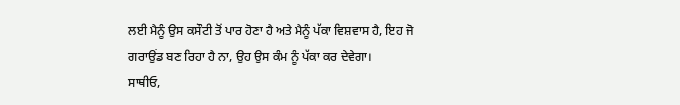ਲਈ ਮੈਨੂੰ ਉਸ ਕਸੌਟੀ ਤੋਂ ਪਾਰ ਹੋਣਾ ਹੈ ਅਤੇ ਮੈਨੂੰ ਪੱਕਾ ਵਿਸ਼ਵਾਸ ਹੈ, ਇਹ ਜੋ ਗਰਾਉਂਡ ਬਣ ਰਿਹਾ ਹੈ ਨਾ, ਉਹ ਉਸ ਕੰਮ ਨੂੰ ਪੱਕਾ ਕਰ ਦੇਵੇਗਾ।
ਸਾਥੀਓ,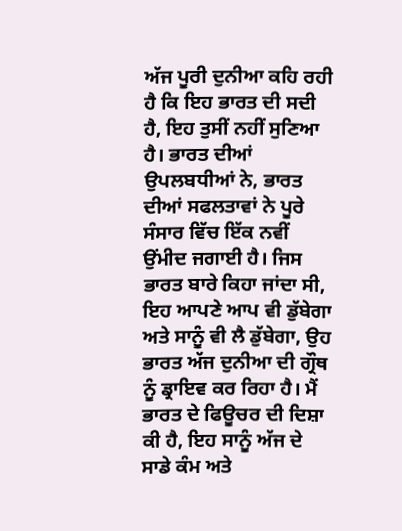ਅੱਜ ਪੂਰੀ ਦੁਨੀਆ ਕਹਿ ਰਹੀ ਹੈ ਕਿ ਇਹ ਭਾਰਤ ਦੀ ਸਦੀ ਹੈ, ਇਹ ਤੁਸੀਂ ਨਹੀਂ ਸੁਣਿਆ ਹੈ। ਭਾਰਤ ਦੀਆਂ ਉਪਲਬਧੀਆਂ ਨੇ, ਭਾਰਤ ਦੀਆਂ ਸਫਲਤਾਵਾਂ ਨੇ ਪੂਰੇ ਸੰਸਾਰ ਵਿੱਚ ਇੱਕ ਨਵੀਂ ਉਂਮੀਦ ਜਗਾਈ ਹੈ। ਜਿਸ ਭਾਰਤ ਬਾਰੇ ਕਿਹਾ ਜਾਂਦਾ ਸੀ, ਇਹ ਆਪਣੇ ਆਪ ਵੀ ਡੁੱਬੇਗਾ ਅਤੇ ਸਾਨੂੰ ਵੀ ਲੈ ਡੁੱਬੇਗਾ, ਉਹ ਭਾਰਤ ਅੱਜ ਦੁਨੀਆ ਦੀ ਗ੍ਰੌਥ ਨੂੰ ਡ੍ਰਾਇਵ ਕਰ ਰਿਹਾ ਹੈ। ਮੈਂ ਭਾਰਤ ਦੇ ਫਿਊਚਰ ਦੀ ਦਿਸ਼ਾ ਕੀ ਹੈ, ਇਹ ਸਾਨੂੰ ਅੱਜ ਦੇ ਸਾਡੇ ਕੰਮ ਅਤੇ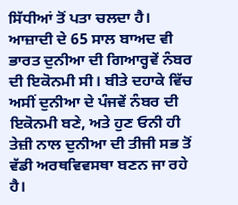ਸਿੱਧੀਆਂ ਤੋਂ ਪਤਾ ਚਲਦਾ ਹੈ। ਆਜ਼ਾਦੀ ਦੇ 65 ਸਾਲ ਬਾਅਦ ਵੀ ਭਾਰਤ ਦੁਨੀਆ ਦੀ ਗਿਆਰ੍ਹਵੇਂ ਨੰਬਰ ਦੀ ਇਕੋਨਮੀ ਸੀ। ਬੀਤੇ ਦਹਾਕੇ ਵਿੱਚ ਅਸੀਂ ਦੁਨੀਆ ਦੇ ਪੰਜਵੇਂ ਨੰਬਰ ਦੀ ਇਕੋਨਮੀ ਬਣੇ, ਅਤੇ ਹੁਣ ਓਨੀ ਹੀ ਤੇਜ਼ੀ ਨਾਲ ਦੁਨੀਆ ਦੀ ਤੀਜੀ ਸਭ ਤੋਂ ਵੱਡੀ ਅਰਥਵਿਵਸਥਾ ਬਣਨ ਜਾ ਰਹੇ ਹੈ।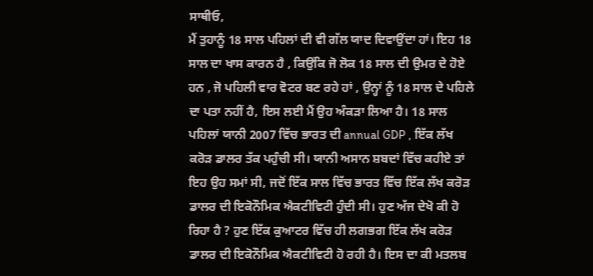ਸਾਥੀਓ,
ਮੈਂ ਤੁਹਾਨੂੰ 18 ਸਾਲ ਪਹਿਲਾਂ ਦੀ ਵੀ ਗੱਲ ਯਾਦ ਦਿਵਾਉਂਦਾ ਹਾਂ। ਇਹ 18 ਸਾਲ ਦਾ ਖਾਸ ਕਾਰਨ ਹੈ , ਕਿਉਂਕਿ ਜੋ ਲੋਕ 18 ਸਾਲ ਦੀ ਉਮਰ ਦੇ ਹੋਏ ਹਨ , ਜੋ ਪਹਿਲੀ ਵਾਰ ਵੋਟਰ ਬਣ ਰਹੇ ਹਾਂ , ਉਨ੍ਹਾਂ ਨੂੰ 18 ਸਾਲ ਦੇ ਪਹਿਲੇ ਦਾ ਪਤਾ ਨਹੀਂ ਹੈ, ਇਸ ਲਈ ਮੈਂ ਉਹ ਅੰਕੜਾ ਲਿਆ ਹੈ। 18 ਸਾਲ ਪਹਿਲਾਂ ਯਾਨੀ 2007 ਵਿੱਚ ਭਾਰਤ ਦੀ annual GDP , ਇੱਕ ਲੱਖ ਕਰੋੜ ਡਾਲਰ ਤੱਕ ਪਹੁੰਚੀ ਸੀ। ਯਾਨੀ ਅਸਾਨ ਸ਼ਬਦਾਂ ਵਿੱਚ ਕਹੀਏ ਤਾਂ ਇਹ ਉਹ ਸਮਾਂ ਸੀ, ਜਦੋਂ ਇੱਕ ਸਾਲ ਵਿੱਚ ਭਾਰਤ ਵਿੱਚ ਇੱਕ ਲੱਖ ਕਰੋੜ ਡਾਲਰ ਦੀ ਇਕੋਨੌਮਿਕ ਐਕਟੀਵਿਟੀ ਹੁੰਦੀ ਸੀ। ਹੁਣ ਅੱਜ ਦੇਖੋ ਕੀ ਹੋ ਰਿਹਾ ਹੈ ? ਹੁਣ ਇੱਕ ਕੁਆਟਰ ਵਿੱਚ ਹੀ ਲਗਭਗ ਇੱਕ ਲੱਖ ਕਰੋੜ ਡਾਲਰ ਦੀ ਇਕੋਨੌਮਿਕ ਐਕਟੀਵਿਟੀ ਹੋ ਰਹੀ ਹੈ। ਇਸ ਦਾ ਕੀ ਮਤਲਬ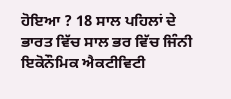ਹੋਇਆ ? 18 ਸਾਲ ਪਹਿਲਾਂ ਦੇ ਭਾਰਤ ਵਿੱਚ ਸਾਲ ਭਰ ਵਿੱਚ ਜਿੰਨੀ ਇਕੋਨੌਮਿਕ ਐਕਟੀਵਿਟੀ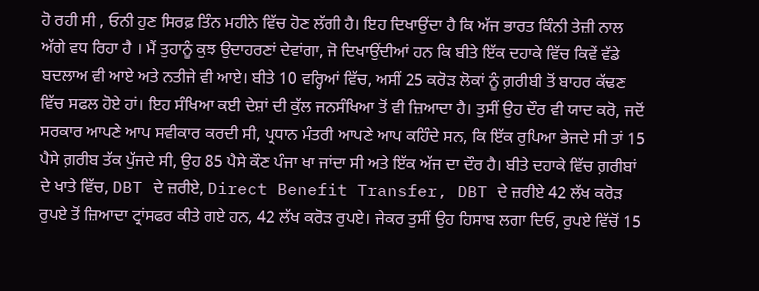ਹੋ ਰਹੀ ਸੀ , ਓਨੀ ਹੁਣ ਸਿਰਫ਼ ਤਿੰਨ ਮਹੀਨੇ ਵਿੱਚ ਹੋਣ ਲੱਗੀ ਹੈ। ਇਹ ਦਿਖਾਉਂਦਾ ਹੈ ਕਿ ਅੱਜ ਭਾਰਤ ਕਿੰਨੀ ਤੇਜ਼ੀ ਨਾਲ ਅੱਗੇ ਵਧ ਰਿਹਾ ਹੈ । ਮੈਂ ਤੁਹਾਨੂੰ ਕੁਝ ਉਦਾਹਰਣਾਂ ਦੇਵਾਂਗਾ, ਜੋ ਦਿਖਾਉਂਦੀਆਂ ਹਨ ਕਿ ਬੀਤੇ ਇੱਕ ਦਹਾਕੇ ਵਿੱਚ ਕਿਵੇਂ ਵੱਡੇ ਬਦਲਾਅ ਵੀ ਆਏ ਅਤੇ ਨਤੀਜੇ ਵੀ ਆਏ। ਬੀਤੇ 10 ਵਰ੍ਹਿਆਂ ਵਿੱਚ, ਅਸੀਂ 25 ਕਰੋੜ ਲੋਕਾਂ ਨੂੰ ਗ਼ਰੀਬੀ ਤੋਂ ਬਾਹਰ ਕੱਢਣ ਵਿੱਚ ਸਫਲ ਹੋਏ ਹਾਂ। ਇਹ ਸੰਖਿਆ ਕਈ ਦੇਸ਼ਾਂ ਦੀ ਕੁੱਲ ਜਨਸੰਖਿਆ ਤੋਂ ਵੀ ਜ਼ਿਆਦਾ ਹੈ। ਤੁਸੀਂ ਉਹ ਦੌਰ ਵੀ ਯਾਦ ਕਰੋ, ਜਦੋਂ ਸਰਕਾਰ ਆਪਣੇ ਆਪ ਸਵੀਕਾਰ ਕਰਦੀ ਸੀ, ਪ੍ਰਧਾਨ ਮੰਤਰੀ ਆਪਣੇ ਆਪ ਕਹਿੰਦੇ ਸਨ, ਕਿ ਇੱਕ ਰੁਪਿਆ ਭੇਜਦੇ ਸੀ ਤਾਂ 15 ਪੈਸੇ ਗ਼ਰੀਬ ਤੱਕ ਪੁੱਜਦੇ ਸੀ, ਉਹ 85 ਪੈਸੇ ਕੌਣ ਪੰਜਾ ਖਾ ਜਾਂਦਾ ਸੀ ਅਤੇ ਇੱਕ ਅੱਜ ਦਾ ਦੌਰ ਹੈ। ਬੀਤੇ ਦਹਾਕੇ ਵਿੱਚ ਗ਼ਰੀਬਾਂ ਦੇ ਖਾਤੇ ਵਿੱਚ, DBT ਦੇ ਜ਼ਰੀਏ, Direct Benefit Transfer, DBT ਦੇ ਜ਼ਰੀਏ 42 ਲੱਖ ਕਰੋੜ ਰੁਪਏ ਤੋਂ ਜ਼ਿਆਦਾ ਟ੍ਰਾਂਸਫਰ ਕੀਤੇ ਗਏ ਹਨ, 42 ਲੱਖ ਕਰੋੜ ਰੁਪਏ। ਜੇਕਰ ਤੁਸੀਂ ਉਹ ਹਿਸਾਬ ਲਗਾ ਦਿਓ, ਰੁਪਏ ਵਿੱਚੋਂ 15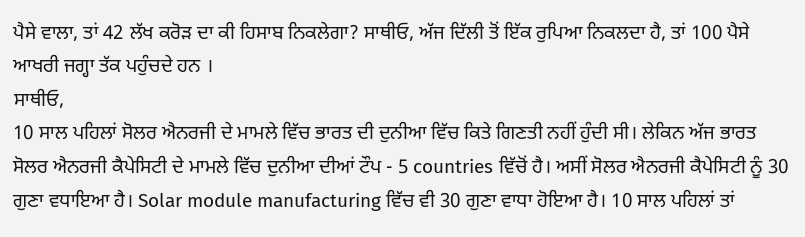ਪੈਸੇ ਵਾਲਾ, ਤਾਂ 42 ਲੱਖ ਕਰੋੜ ਦਾ ਕੀ ਹਿਸਾਬ ਨਿਕਲੇਗਾ? ਸਾਥੀਓ, ਅੱਜ ਦਿੱਲੀ ਤੋਂ ਇੱਕ ਰੁਪਿਆ ਨਿਕਲਦਾ ਹੈ, ਤਾਂ 100 ਪੈਸੇ ਆਖਰੀ ਜਗ੍ਹਾ ਤੱਕ ਪਹੁੰਚਦੇ ਹਨ ।
ਸਾਥੀਓ,
10 ਸਾਲ ਪਹਿਲਾਂ ਸੋਲਰ ਐਨਰਜੀ ਦੇ ਮਾਮਲੇ ਵਿੱਚ ਭਾਰਤ ਦੀ ਦੁਨੀਆ ਵਿੱਚ ਕਿਤੇ ਗਿਣਤੀ ਨਹੀਂ ਹੁੰਦੀ ਸੀ। ਲੇਕਿਨ ਅੱਜ ਭਾਰਤ ਸੋਲਰ ਐਨਰਜੀ ਕੈਪੇਸਿਟੀ ਦੇ ਮਾਮਲੇ ਵਿੱਚ ਦੁਨੀਆ ਦੀਆਂ ਟੌਪ - 5 countries ਵਿੱਚੋਂ ਹੈ। ਅਸੀਂ ਸੋਲਰ ਐਨਰਜੀ ਕੈਪੇਸਿਟੀ ਨੂੰ 30 ਗੁਣਾ ਵਧਾਇਆ ਹੈ। Solar module manufacturing ਵਿੱਚ ਵੀ 30 ਗੁਣਾ ਵਾਧਾ ਹੋਇਆ ਹੈ। 10 ਸਾਲ ਪਹਿਲਾਂ ਤਾਂ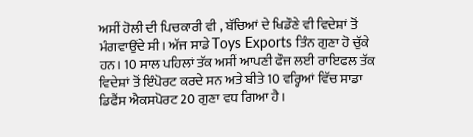ਅਸੀਂ ਹੋਲੀ ਦੀ ਪਿਚਕਾਰੀ ਵੀ , ਬੱਚਿਆਂ ਦੇ ਖਿਡੌਣੇ ਵੀ ਵਿਦੇਸ਼ਾਂ ਤੋਂ ਮੰਗਵਾਉਂਦੇ ਸੀ। ਅੱਜ ਸਾਡੇ Toys Exports ਤਿੰਨ ਗੁਣਾ ਹੋ ਚੁੱਕੇ ਹਨ। 10 ਸਾਲ ਪਹਿਲਾਂ ਤੱਕ ਅਸੀਂ ਆਪਣੀ ਫੌਜ ਲਈ ਰਾਇਫਲ ਤੱਕ ਵਿਦੇਸ਼ਾਂ ਤੋਂ ਇੰਪੋਰਟ ਕਰਦੇ ਸਨ ਅਤੇ ਬੀਤੇ 10 ਵਰ੍ਹਿਆਂ ਵਿੱਚ ਸਾਡਾ ਡਿਫੈਂਸ ਐਕਸਪੋਰਟ 20 ਗੁਣਾ ਵਧ ਗਿਆ ਹੈ।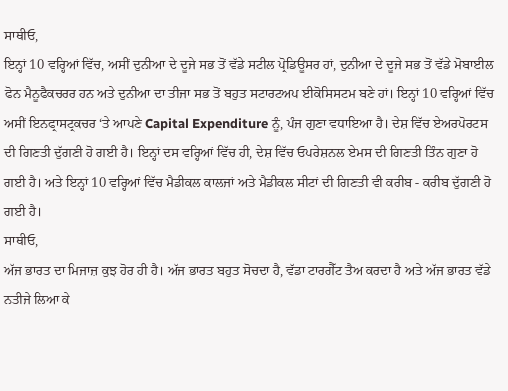ਸਾਥੀਓ,
ਇਨ੍ਹਾਂ 10 ਵਰ੍ਹਿਆਂ ਵਿੱਚ, ਅਸੀਂ ਦੁਨੀਆ ਦੇ ਦੂਜੇ ਸਭ ਤੋਂ ਵੱਡੇ ਸਟੀਲ ਪ੍ਰੋਡਿਊਸਰ ਹਾਂ, ਦੁਨੀਆ ਦੇ ਦੂਜੇ ਸਭ ਤੋਂ ਵੱਡੇ ਮੋਬਾਈਲ ਫੋਨ ਮੈਨੂਫੈਕਚਰਰ ਹਨ ਅਤੇ ਦੁਨੀਆ ਦਾ ਤੀਜਾ ਸਭ ਤੋਂ ਬਹੁਤ ਸਟਾਰਟਅਪ ਈਕੋਸਿਸਟਮ ਬਣੇ ਹਾਂ। ਇਨ੍ਹਾਂ 10 ਵਰ੍ਹਿਆਂ ਵਿੱਚ ਅਸੀਂ ਇਨਫ੍ਰਾਸਟ੍ਰਕਚਰ ‘ਤੇ ਆਪਣੇ Capital Expenditure ਨੂੰ, ਪੰਜ ਗੁਣਾ ਵਧਾਇਆ ਹੈ। ਦੇਸ਼ ਵਿੱਚ ਏਅਰਪੋਰਟਸ ਦੀ ਗਿਣਤੀ ਦੁੱਗਣੀ ਹੋ ਗਈ ਹੈ। ਇਨ੍ਹਾਂ ਦਸ ਵਰ੍ਹਿਆਂ ਵਿੱਚ ਹੀ, ਦੇਸ਼ ਵਿੱਚ ਓਪਰੇਸ਼ਨਲ ਏਮਸ ਦੀ ਗਿਣਤੀ ਤਿੰਨ ਗੁਣਾ ਹੋ ਗਈ ਹੈ। ਅਤੇ ਇਨ੍ਹਾਂ 10 ਵਰ੍ਹਿਆਂ ਵਿੱਚ ਮੈਡੀਕਲ ਕਾਲਜਾਂ ਅਤੇ ਮੈਡੀਕਲ ਸੀਟਾਂ ਦੀ ਗਿਣਤੀ ਵੀ ਕਰੀਬ - ਕਰੀਬ ਦੁੱਗਣੀ ਹੋ ਗਈ ਹੈ।
ਸਾਥੀਓ,
ਅੱਜ ਭਾਰਤ ਦਾ ਮਿਜਾਜ਼ ਕੁਝ ਹੋਰ ਹੀ ਹੈ। ਅੱਜ ਭਾਰਤ ਬਹੁਤ ਸੋਚਦਾ ਹੈ, ਵੱਡਾ ਟਾਰਗੈੱਟ ਤੈਅ ਕਰਦਾ ਹੈ ਅਤੇ ਅੱਜ ਭਾਰਤ ਵੱਡੇ ਨਤੀਜੇ ਲਿਆ ਕੇ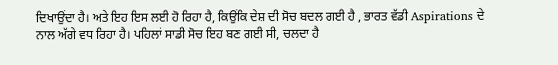ਦਿਖਾਉਂਦਾ ਹੈ। ਅਤੇ ਇਹ ਇਸ ਲਈ ਹੋ ਰਿਹਾ ਹੈ, ਕਿਉਂਕਿ ਦੇਸ਼ ਦੀ ਸੋਚ ਬਦਲ ਗਈ ਹੈ , ਭਾਰਤ ਵੱਡੀ Aspirations ਦੇ ਨਾਲ ਅੱਗੇ ਵਧ ਰਿਹਾ ਹੈ। ਪਹਿਲਾਂ ਸਾਡੀ ਸੋਚ ਇਹ ਬਣ ਗਈ ਸੀ, ਚਲਦਾ ਹੈ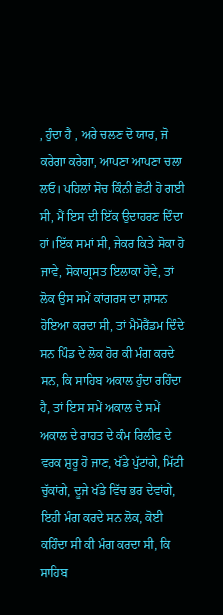, ਹੁੰਦਾ ਹੈ , ਅਰੇ ਚਲਣ ਦੋ ਯਾਰ, ਜੋ ਕਰੇਗਾ ਕਰੇਗਾ, ਆਪਣਾ ਆਪਣਾ ਚਲਾ ਲਓ। ਪਹਿਲਾਂ ਸੋਚ ਕਿੰਨੀ ਛੋਟੀ ਹੋ ਗਈ ਸੀ, ਮੈਂ ਇਸ ਦੀ ਇੱਕ ਉਦਾਹਰਣ ਦਿੰਦਾ ਹਾਂ।ਇੱਕ ਸਮਾਂ ਸੀ, ਜੇਕਰ ਕਿਤੇ ਸੋਕਾ ਹੋ ਜਾਵੇ, ਸੋਕਾਗ੍ਰਸਤ ਇਲਾਕਾ ਹੋਵੇ, ਤਾਂ ਲੋਕ ਉਸ ਸਮੇਂ ਕਾਂਗਰਸ ਦਾ ਸ਼ਾਸਨ ਹੋਇਆ ਕਰਦਾ ਸੀ, ਤਾਂ ਮੈਮੋਰੈਂਡਮ ਦਿੰਦੇ ਸਨ ਪਿੰਡ ਦੇ ਲੋਕ ਹੋਰ ਕੀ ਮੰਗ ਕਰਦੇ ਸਨ, ਕਿ ਸਾਹਿਬ ਅਕਾਲ ਹੁੰਦਾ ਰਹਿੰਦਾ ਹੈ, ਤਾਂ ਇਸ ਸਮੇਂ ਅਕਾਲ ਦੇ ਸਮੇਂ ਅਕਾਲ ਦੇ ਰਾਹਤ ਦੇ ਕੰਮ ਰਿਲੀਫ ਦੇ ਵਰਕ ਸ਼ੁਰੂ ਹੋ ਜਾਣ, ਖੱਡੇ ਪੁੱਟਾਂਗੇ, ਮਿੱਟੀ ਚੁੱਕਾਂਗੇ, ਦੂਜੇ ਖੱਡੇ ਵਿੱਚ ਭਰ ਦੇਵਾਂਗੇ, ਇਹੀ ਮੰਗ ਕਰਦੇ ਸਨ ਲੋਕ, ਕੋਈ ਕਹਿੰਦਾ ਸੀ ਕੀ ਮੰਗ ਕਰਦਾ ਸੀ, ਕਿ ਸਾਹਿਬ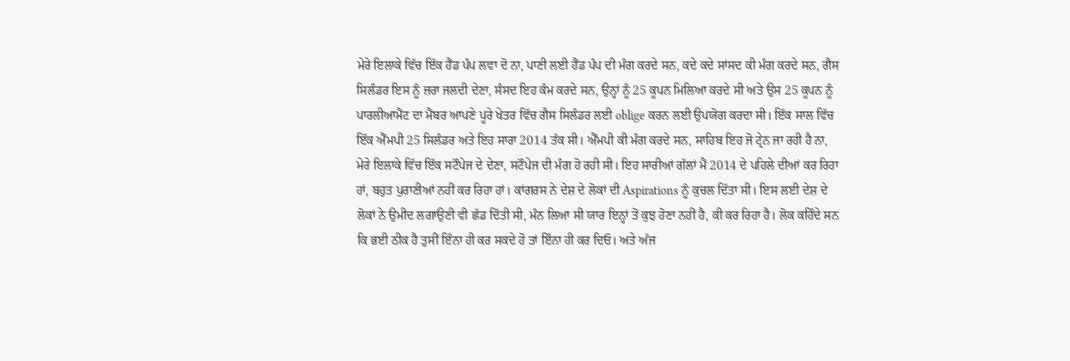ਮੇਰੇ ਇਲਾਕੇ ਵਿੱਚ ਇੱਕ ਹੈਂਡ ਪੰਪ ਲਵਾ ਦੋ ਨਾ, ਪਾਣੀ ਲਈ ਹੈਂਡ ਪੰਪ ਦੀ ਮੰਗ ਕਰਦੇ ਸਨ, ਕਦੇ ਕਦੇ ਸਾਂਸਦ ਕੀ ਮੰਗ ਕਰਦੇ ਸਨ, ਗੈਸ ਸਿਲੰਡਰ ਇਸ ਨੂੰ ਜ਼ਰਾ ਜਲਦੀ ਦੇਣਾ, ਸੰਸਦ ਇਹ ਕੰਮ ਕਰਦੇ ਸਨ, ਉਨ੍ਹਾਂ ਨੂੰ 25 ਕੂਪਨ ਮਿਲਿਆ ਕਰਦੇ ਸੀ ਅਤੇ ਉਸ 25 ਕੂਪਨ ਨੂੰ ਪਾਰਲੀਆਮੈਂਟ ਦਾ ਮੈਂਬਰ ਆਪਣੇ ਪੂਰੇ ਖੇਤਰ ਵਿੱਚ ਗੈਸ ਸਿਲੰਡਰ ਲਈ oblige ਕਰਨ ਲਈ ਉਪਯੋਗ ਕਰਦਾ ਸੀ। ਇੱਕ ਸਾਲ ਵਿੱਚ ਇੱਕ ਐੱਮਪੀ 25 ਸਿਲੰਡਰ ਅਤੇ ਇਹ ਸਾਰਾ 2014 ਤੱਕ ਸੀ। ਐੱਮਪੀ ਕੀ ਮੰਗ ਕਰਦੇ ਸਨ, ਸਾਹਿਬ ਇਹ ਜੋ ਟ੍ਰੇਨ ਜਾ ਰਹੀ ਹੈ ਨਾ, ਮੇਰੇ ਇਲਾਕੇ ਵਿੱਚ ਇੱਕ ਸਟੌਪੇਜ ਦੇ ਦੇਣਾ, ਸਟੌਪੇਜ ਦੀ ਮੰਗ ਹੋ ਰਹੀ ਸੀ। ਇਹ ਸਾਰੀਆਂ ਗੱਲਾਂ ਮੈਂ 2014 ਦੇ ਪਹਿਲੇ ਦੀਆਂ ਕਰ ਰਿਹਾ ਹਾਂ, ਬਹੁਤ ਪੁਰਾਣੀਆਂ ਨਹੀਂ ਕਰ ਰਿਹਾ ਹਾਂ। ਕਾਂਗਰਸ ਨੇ ਦੇਸ਼ ਦੇ ਲੋਕਾਂ ਦੀ Aspirations ਨੂੰ ਕੁਚਲ ਦਿੱਤਾ ਸੀ। ਇਸ ਲਈ ਦੇਸ਼ ਦੇ ਲੋਕਾਂ ਨੇ ਉਮੀਦ ਲਗਾਉਣੀ ਵੀ ਛੱਡ ਦਿੱਤੀ ਸੀ, ਮੰਨ ਲਿਆ ਸੀ ਯਾਰ ਇਨ੍ਹਾਂ ਤੋਂ ਕੁਝ ਹੋਣਾ ਨਹੀਂ ਹੈ, ਕੀ ਕਰ ਰਿਹਾ ਹੈ। ਲੋਕ ਕਹਿੰਦੇ ਸਨ ਕਿ ਭਈ ਠੀਕ ਹੈ ਤੁਸੀਂ ਇੰਨਾ ਹੀ ਕਰ ਸਕਦੇ ਹੋ ਤਾਂ ਇੰਨਾ ਹੀ ਕਰ ਦਿਓ। ਅਤੇ ਅੱਜ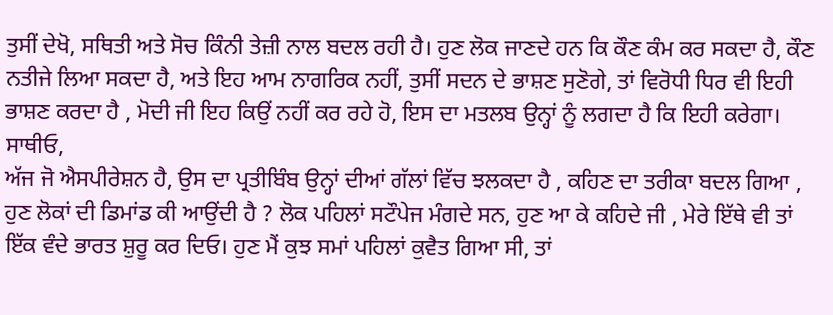ਤੁਸੀਂ ਦੇਖੋ, ਸਥਿਤੀ ਅਤੇ ਸੋਚ ਕਿੰਨੀ ਤੇਜ਼ੀ ਨਾਲ ਬਦਲ ਰਹੀ ਹੈ। ਹੁਣ ਲੋਕ ਜਾਣਦੇ ਹਨ ਕਿ ਕੌਣ ਕੰਮ ਕਰ ਸਕਦਾ ਹੈ, ਕੌਣ ਨਤੀਜੇ ਲਿਆ ਸਕਦਾ ਹੈ, ਅਤੇ ਇਹ ਆਮ ਨਾਗਰਿਕ ਨਹੀਂ, ਤੁਸੀਂ ਸਦਨ ਦੇ ਭਾਸ਼ਣ ਸੁਣੋਗੇ, ਤਾਂ ਵਿਰੋਧੀ ਧਿਰ ਵੀ ਇਹੀ ਭਾਸ਼ਣ ਕਰਦਾ ਹੈ , ਮੋਦੀ ਜੀ ਇਹ ਕਿਉਂ ਨਹੀਂ ਕਰ ਰਹੇ ਹੋ, ਇਸ ਦਾ ਮਤਲਬ ਉਨ੍ਹਾਂ ਨੂੰ ਲਗਦਾ ਹੈ ਕਿ ਇਹੀ ਕਰੇਗਾ।
ਸਾਥੀਓ,
ਅੱਜ ਜੋ ਐਸਪੀਰੇਸ਼ਨ ਹੈ, ਉਸ ਦਾ ਪ੍ਰਤੀਬਿੰਬ ਉਨ੍ਹਾਂ ਦੀਆਂ ਗੱਲਾਂ ਵਿੱਚ ਝਲਕਦਾ ਹੈ , ਕਹਿਣ ਦਾ ਤਰੀਕਾ ਬਦਲ ਗਿਆ , ਹੁਣ ਲੋਕਾਂ ਦੀ ਡਿਮਾਂਡ ਕੀ ਆਉਂਦੀ ਹੈ ? ਲੋਕ ਪਹਿਲਾਂ ਸਟੌਪੇਜ ਮੰਗਦੇ ਸਨ, ਹੁਣ ਆ ਕੇ ਕਹਿਦੇ ਜੀ , ਮੇਰੇ ਇੱਥੇ ਵੀ ਤਾਂ ਇੱਕ ਵੰਦੇ ਭਾਰਤ ਸ਼ੁਰੂ ਕਰ ਦਿਓ। ਹੁਣ ਮੈਂ ਕੁਝ ਸਮਾਂ ਪਹਿਲਾਂ ਕੁਵੈਤ ਗਿਆ ਸੀ, ਤਾਂ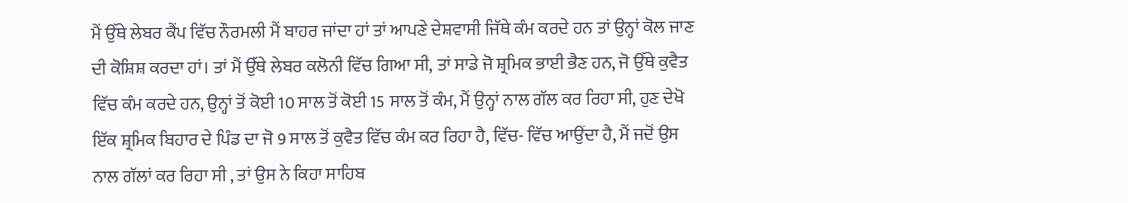ਮੈਂ ਉੱਥੇ ਲੇਬਰ ਕੈਂਪ ਵਿੱਚ ਨੌਰਮਲੀ ਮੈਂ ਬਾਹਰ ਜਾਂਦਾ ਹਾਂ ਤਾਂ ਆਪਣੇ ਦੇਸ਼ਵਾਸੀ ਜਿੱਥੇ ਕੰਮ ਕਰਦੇ ਹਨ ਤਾਂ ਉਨ੍ਹਾਂ ਕੋਲ ਜਾਣ ਦੀ ਕੋਸ਼ਿਸ਼ ਕਰਦਾ ਹਾਂ। ਤਾਂ ਮੈਂ ਉੱਥੇ ਲੇਬਰ ਕਲੋਨੀ ਵਿੱਚ ਗਿਆ ਸੀ, ਤਾਂ ਸਾਡੇ ਜੋ ਸ਼੍ਰਮਿਕ ਭਾਈ ਭੈਣ ਹਨ, ਜੋ ਉੱਥੇ ਕੁਵੈਤ ਵਿੱਚ ਕੰਮ ਕਰਦੇ ਹਨ, ਉਨ੍ਹਾਂ ਤੋਂ ਕੋਈ 10 ਸਾਲ ਤੋਂ ਕੋਈ 15 ਸਾਲ ਤੋਂ ਕੰਮ, ਮੈਂ ਉਨ੍ਹਾਂ ਨਾਲ ਗੱਲ ਕਰ ਰਿਹਾ ਸੀ, ਹੁਣ ਦੇਖੋ ਇੱਕ ਸ਼੍ਰਮਿਕ ਬਿਹਾਰ ਦੇ ਪਿੰਡ ਦਾ ਜੋ 9 ਸਾਲ ਤੋਂ ਕੁਵੈਤ ਵਿੱਚ ਕੰਮ ਕਰ ਰਿਹਾ ਹੈ, ਵਿੱਚ- ਵਿੱਚ ਆਉਂਦਾ ਹੈ, ਮੈਂ ਜਦੋਂ ਉਸ ਨਾਲ ਗੱਲਾਂ ਕਰ ਰਿਹਾ ਸੀ , ਤਾਂ ਉਸ ਨੇ ਕਿਹਾ ਸਾਹਿਬ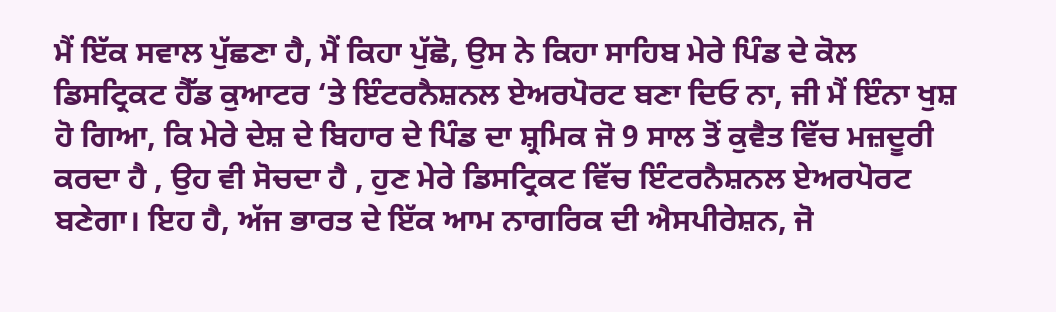ਮੈਂ ਇੱਕ ਸਵਾਲ ਪੁੱਛਣਾ ਹੈ, ਮੈਂ ਕਿਹਾ ਪੁੱਛੋ, ਉਸ ਨੇ ਕਿਹਾ ਸਾਹਿਬ ਮੇਰੇ ਪਿੰਡ ਦੇ ਕੋਲ ਡਿਸਟ੍ਰਿਕਟ ਹੈੱਡ ਕੁਆਟਰ ‘ਤੇ ਇੰਟਰਨੈਸ਼ਨਲ ਏਅਰਪੋਰਟ ਬਣਾ ਦਿਓ ਨਾ, ਜੀ ਮੈਂ ਇੰਨਾ ਖੁਸ਼ ਹੋ ਗਿਆ, ਕਿ ਮੇਰੇ ਦੇਸ਼ ਦੇ ਬਿਹਾਰ ਦੇ ਪਿੰਡ ਦਾ ਸ਼੍ਰਮਿਕ ਜੋ 9 ਸਾਲ ਤੋਂ ਕੁਵੈਤ ਵਿੱਚ ਮਜ਼ਦੂਰੀ ਕਰਦਾ ਹੈ , ਉਹ ਵੀ ਸੋਚਦਾ ਹੈ , ਹੁਣ ਮੇਰੇ ਡਿਸਟ੍ਰਿਕਟ ਵਿੱਚ ਇੰਟਰਨੈਸ਼ਨਲ ਏਅਰਪੋਰਟ ਬਣੇਗਾ। ਇਹ ਹੈ, ਅੱਜ ਭਾਰਤ ਦੇ ਇੱਕ ਆਮ ਨਾਗਰਿਕ ਦੀ ਐਸਪੀਰੇਸ਼ਨ, ਜੋ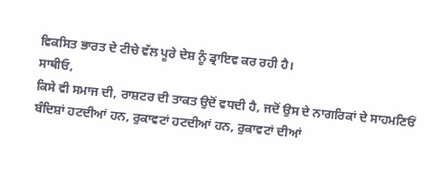ਵਿਕਸਿਤ ਭਾਰਤ ਦੇ ਟੀਚੇ ਵੱਲ ਪੂਰੇ ਦੇਸ਼ ਨੂੰ ਡ੍ਰਾਇਵ ਕਰ ਰਹੀ ਹੈ।
ਸਾਥੀਓ,
ਕਿਸੇ ਵੀ ਸਮਾਜ ਦੀ, ਰਾਸ਼ਟਰ ਦੀ ਤਾਕਤ ਉਦੋਂ ਵਧਦੀ ਹੈ, ਜਦੋਂ ਉਸ ਦੇ ਨਾਗਰਿਕਾਂ ਦੇ ਸਾਹਮਣਿਓਂ ਬੰਦਿਸ਼ਾਂ ਹਟਦੀਆਂ ਹਨ, ਰੁਕਾਵਟਾਂ ਹਟਦੀਆਂ ਹਨ, ਰੁਕਾਵਟਾਂ ਦੀਆਂ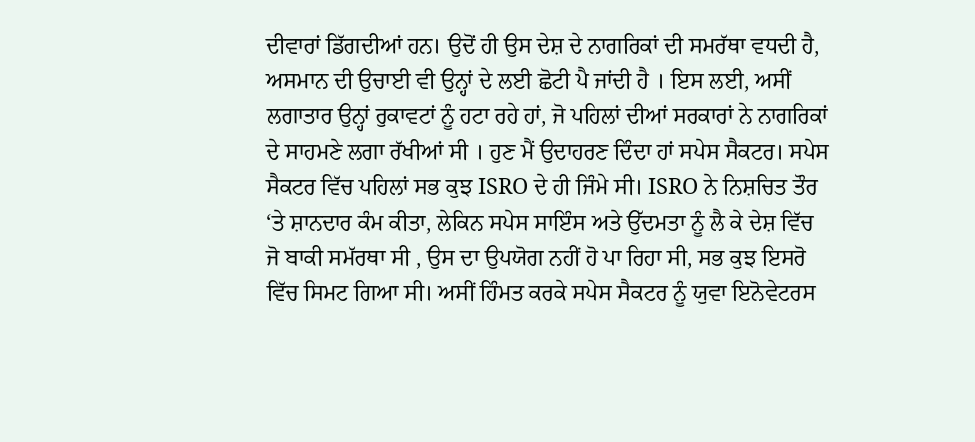ਦੀਵਾਰਾਂ ਡਿੱਗਦੀਆਂ ਹਨ। ਉਦੋਂ ਹੀ ਉਸ ਦੇਸ਼ ਦੇ ਨਾਗਰਿਕਾਂ ਦੀ ਸਮਰੱਥਾ ਵਧਦੀ ਹੈ, ਅਸਮਾਨ ਦੀ ਉਚਾਈ ਵੀ ਉਨ੍ਹਾਂ ਦੇ ਲਈ ਛੋਟੀ ਪੈ ਜਾਂਦੀ ਹੈ । ਇਸ ਲਈ, ਅਸੀਂ ਲਗਾਤਾਰ ਉਨ੍ਹਾਂ ਰੁਕਾਵਟਾਂ ਨੂੰ ਹਟਾ ਰਹੇ ਹਾਂ, ਜੋ ਪਹਿਲਾਂ ਦੀਆਂ ਸਰਕਾਰਾਂ ਨੇ ਨਾਗਰਿਕਾਂ ਦੇ ਸਾਹਮਣੇ ਲਗਾ ਰੱਖੀਆਂ ਸੀ । ਹੁਣ ਮੈਂ ਉਦਾਹਰਣ ਦਿੰਦਾ ਹਾਂ ਸਪੇਸ ਸੈਕਟਰ। ਸਪੇਸ ਸੈਕਟਰ ਵਿੱਚ ਪਹਿਲਾਂ ਸਭ ਕੁਝ ISRO ਦੇ ਹੀ ਜਿੰਮੇ ਸੀ। ISRO ਨੇ ਨਿਸ਼ਚਿਤ ਤੌਰ ‘ਤੇ ਸ਼ਾਨਦਾਰ ਕੰਮ ਕੀਤਾ, ਲੇਕਿਨ ਸਪੇਸ ਸਾਇੰਸ ਅਤੇ ਉੱਦਮਤਾ ਨੂੰ ਲੈ ਕੇ ਦੇਸ਼ ਵਿੱਚ ਜੋ ਬਾਕੀ ਸਮੱਰਥਾ ਸੀ , ਉਸ ਦਾ ਉਪਯੋਗ ਨਹੀਂ ਹੋ ਪਾ ਰਿਹਾ ਸੀ, ਸਭ ਕੁਝ ਇਸਰੋ ਵਿੱਚ ਸਿਮਟ ਗਿਆ ਸੀ। ਅਸੀਂ ਹਿੰਮਤ ਕਰਕੇ ਸਪੇਸ ਸੈਕਟਰ ਨੂੰ ਯੁਵਾ ਇਨੋਵੇਟਰਸ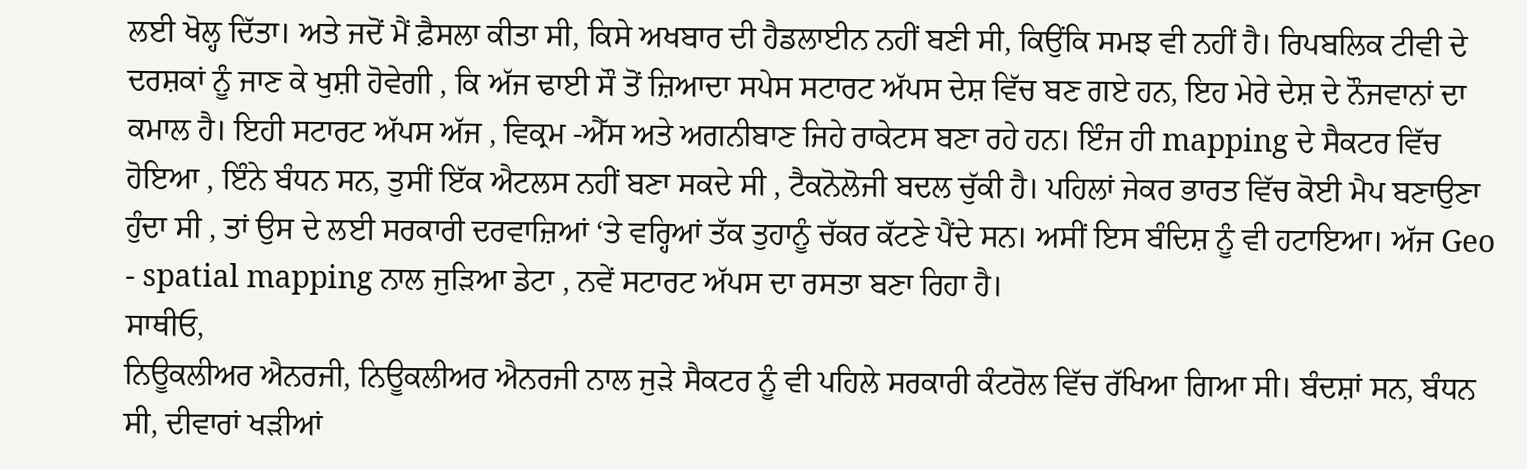ਲਈ ਖੋਲ੍ਹ ਦਿੱਤਾ। ਅਤੇ ਜਦੋਂ ਮੈਂ ਫ਼ੈਸਲਾ ਕੀਤਾ ਸੀ, ਕਿਸੇ ਅਖਬਾਰ ਦੀ ਹੈਡਲਾਈਨ ਨਹੀਂ ਬਣੀ ਸੀ, ਕਿਉਂਕਿ ਸਮਝ ਵੀ ਨਹੀਂ ਹੈ। ਰਿਪਬਲਿਕ ਟੀਵੀ ਦੇ ਦਰਸ਼ਕਾਂ ਨੂੰ ਜਾਣ ਕੇ ਖੁਸ਼ੀ ਹੋਵੇਗੀ , ਕਿ ਅੱਜ ਢਾਈ ਸੌ ਤੋਂ ਜ਼ਿਆਦਾ ਸਪੇਸ ਸਟਾਰਟ ਅੱਪਸ ਦੇਸ਼ ਵਿੱਚ ਬਣ ਗਏ ਹਨ, ਇਹ ਮੇਰੇ ਦੇਸ਼ ਦੇ ਨੌਜਵਾਨਾਂ ਦਾ ਕਮਾਲ ਹੈ। ਇਹੀ ਸਟਾਰਟ ਅੱਪਸ ਅੱਜ , ਵਿਕ੍ਰਮ -ਐੱਸ ਅਤੇ ਅਗਨੀਬਾਣ ਜਿਹੇ ਰਾਕੇਟਸ ਬਣਾ ਰਹੇ ਹਨ। ਇੰਜ ਹੀ mapping ਦੇ ਸੈਕਟਰ ਵਿੱਚ ਹੋਇਆ , ਇੰਨੇ ਬੰਧਨ ਸਨ, ਤੁਸੀਂ ਇੱਕ ਐਟਲਸ ਨਹੀਂ ਬਣਾ ਸਕਦੇ ਸੀ , ਟੈਕਨੋਲੋਜੀ ਬਦਲ ਚੁੱਕੀ ਹੈ। ਪਹਿਲਾਂ ਜੇਕਰ ਭਾਰਤ ਵਿੱਚ ਕੋਈ ਮੈਪ ਬਣਾਉਣਾ ਹੁੰਦਾ ਸੀ , ਤਾਂ ਉਸ ਦੇ ਲਈ ਸਰਕਾਰੀ ਦਰਵਾਜ਼ਿਆਂ ‘ਤੇ ਵਰ੍ਹਿਆਂ ਤੱਕ ਤੁਹਾਨੂੰ ਚੱਕਰ ਕੱਟਣੇ ਪੈਂਦੇ ਸਨ। ਅਸੀਂ ਇਸ ਬੰਦਿਸ਼ ਨੂੰ ਵੀ ਹਟਾਇਆ। ਅੱਜ Geo - spatial mapping ਨਾਲ ਜੁੜਿਆ ਡੇਟਾ , ਨਵੇਂ ਸਟਾਰਟ ਅੱਪਸ ਦਾ ਰਸਤਾ ਬਣਾ ਰਿਹਾ ਹੈ।
ਸਾਥੀਓ,
ਨਿਊਕਲੀਅਰ ਐਨਰਜੀ, ਨਿਊਕਲੀਅਰ ਐਨਰਜੀ ਨਾਲ ਜੁੜੇ ਸੈਕਟਰ ਨੂੰ ਵੀ ਪਹਿਲੇ ਸਰਕਾਰੀ ਕੰਟਰੋਲ ਵਿੱਚ ਰੱਖਿਆ ਗਿਆ ਸੀ। ਬੰਦਸ਼ਾਂ ਸਨ, ਬੰਧਨ ਸੀ, ਦੀਵਾਰਾਂ ਖੜੀਆਂ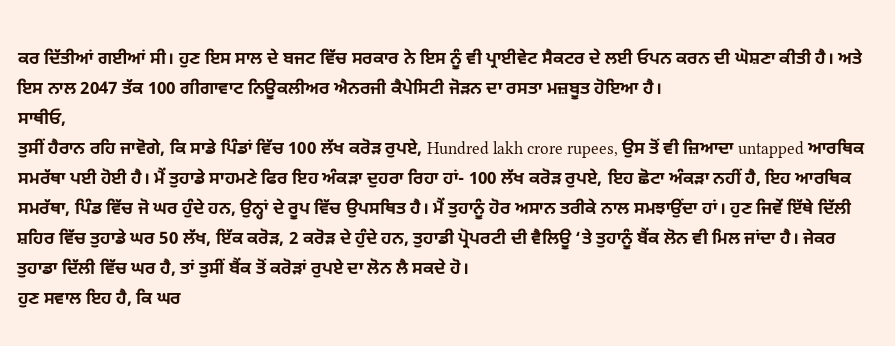ਕਰ ਦਿੱਤੀਆਂ ਗਈਆਂ ਸੀ। ਹੁਣ ਇਸ ਸਾਲ ਦੇ ਬਜਟ ਵਿੱਚ ਸਰਕਾਰ ਨੇ ਇਸ ਨੂੰ ਵੀ ਪ੍ਰਾਈਵੇਟ ਸੈਕਟਰ ਦੇ ਲਈ ਓਪਨ ਕਰਨ ਦੀ ਘੋਸ਼ਣਾ ਕੀਤੀ ਹੈ। ਅਤੇ ਇਸ ਨਾਲ 2047 ਤੱਕ 100 ਗੀਗਾਵਾਟ ਨਿਊਕਲੀਅਰ ਐਨਰਜੀ ਕੈਪੇਸਿਟੀ ਜੋੜਨ ਦਾ ਰਸਤਾ ਮਜ਼ਬੂਤ ਹੋਇਆ ਹੈ।
ਸਾਥੀਓ,
ਤੁਸੀਂ ਹੈਰਾਨ ਰਹਿ ਜਾਵੋਗੇ, ਕਿ ਸਾਡੇ ਪਿੰਡਾਂ ਵਿੱਚ 100 ਲੱਖ ਕਰੋੜ ਰੁਪਏ, Hundred lakh crore rupees, ਉਸ ਤੋਂ ਵੀ ਜ਼ਿਆਦਾ untapped ਆਰਥਿਕ ਸਮਰੱਥਾ ਪਈ ਹੋਈ ਹੈ। ਮੈਂ ਤੁਹਾਡੇ ਸਾਹਮਣੇ ਫਿਰ ਇਹ ਅੰਕੜਾ ਦੁਹਰਾ ਰਿਹਾ ਹਾਂ- 100 ਲੱਖ ਕਰੋੜ ਰੁਪਏ, ਇਹ ਛੋਟਾ ਅੰਕੜਾ ਨਹੀਂ ਹੈ, ਇਹ ਆਰਥਿਕ ਸਮਰੱਥਾ, ਪਿੰਡ ਵਿੱਚ ਜੋ ਘਰ ਹੁੰਦੇ ਹਨ, ਉਨ੍ਹਾਂ ਦੇ ਰੂਪ ਵਿੱਚ ਉਪਸਥਿਤ ਹੈ। ਮੈਂ ਤੁਹਾਨੂੰ ਹੋਰ ਅਸਾਨ ਤਰੀਕੇ ਨਾਲ ਸਮਝਾਉਂਦਾ ਹਾਂ। ਹੁਣ ਜਿਵੇਂ ਇੱਥੇ ਦਿੱਲੀ ਸ਼ਹਿਰ ਵਿੱਚ ਤੁਹਾਡੇ ਘਰ 50 ਲੱਖ, ਇੱਕ ਕਰੋੜ, 2 ਕਰੋੜ ਦੇ ਹੁੰਦੇ ਹਨ, ਤੁਹਾਡੀ ਪ੍ਰੋਪਰਟੀ ਦੀ ਵੈਲਿਊ ‘ਤੇ ਤੁਹਾਨੂੰ ਬੈਂਕ ਲੋਨ ਵੀ ਮਿਲ ਜਾਂਦਾ ਹੈ। ਜੇਕਰ ਤੁਹਾਡਾ ਦਿੱਲੀ ਵਿੱਚ ਘਰ ਹੈ, ਤਾਂ ਤੁਸੀਂ ਬੈਂਕ ਤੋਂ ਕਰੋੜਾਂ ਰੁਪਏ ਦਾ ਲੋਨ ਲੈ ਸਕਦੇ ਹੋ।
ਹੁਣ ਸਵਾਲ ਇਹ ਹੈ, ਕਿ ਘਰ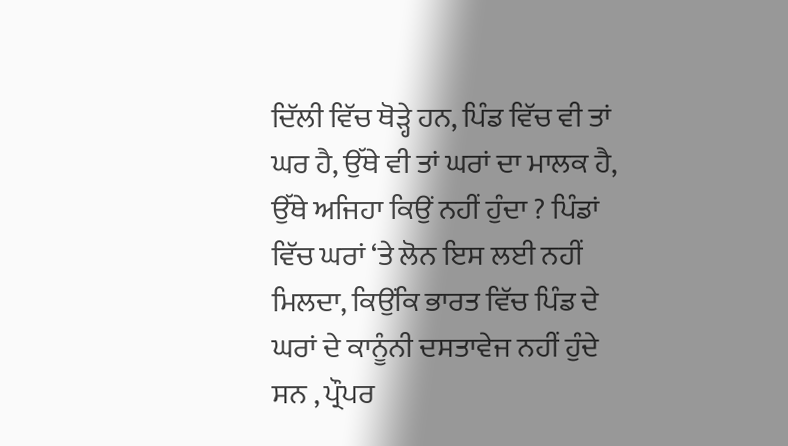ਦਿੱਲੀ ਵਿੱਚ ਥੋੜ੍ਹੇ ਹਨ, ਪਿੰਡ ਵਿੱਚ ਵੀ ਤਾਂ ਘਰ ਹੈ, ਉੱਥੇ ਵੀ ਤਾਂ ਘਰਾਂ ਦਾ ਮਾਲਕ ਹੈ, ਉੱਥੇ ਅਜਿਹਾ ਕਿਉਂ ਨਹੀਂ ਹੁੰਦਾ ? ਪਿੰਡਾਂ ਵਿੱਚ ਘਰਾਂ ‘ਤੇ ਲੋਨ ਇਸ ਲਈ ਨਹੀਂ ਮਿਲਦਾ, ਕਿਉਂਕਿ ਭਾਰਤ ਵਿੱਚ ਪਿੰਡ ਦੇ ਘਰਾਂ ਦੇ ਕਾਨੂੰਨੀ ਦਸਤਾਵੇਜ ਨਹੀਂ ਹੁੰਦੇ ਸਨ , ਪ੍ਰੌਪਰ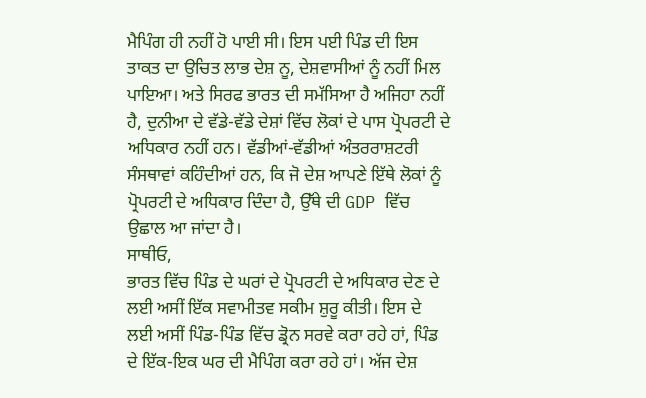ਮੈਪਿੰਗ ਹੀ ਨਹੀਂ ਹੋ ਪਾਈ ਸੀ। ਇਸ ਪਈ ਪਿੰਡ ਦੀ ਇਸ ਤਾਕਤ ਦਾ ਉਚਿਤ ਲਾਭ ਦੇਸ਼ ਨੂ, ਦੇਸ਼ਵਾਸੀਆਂ ਨੂੰ ਨਹੀਂ ਮਿਲ ਪਾਇਆ। ਅਤੇ ਸਿਰਫ ਭਾਰਤ ਦੀ ਸਮੱਸਿਆ ਹੈ ਅਜਿਹਾ ਨਹੀਂ ਹੈ, ਦੁਨੀਆ ਦੇ ਵੱਡੇ-ਵੱਡੇ ਦੇਸ਼ਾਂ ਵਿੱਚ ਲੋਕਾਂ ਦੇ ਪਾਸ ਪ੍ਰੋਪਰਟੀ ਦੇ ਅਧਿਕਾਰ ਨਹੀਂ ਹਨ। ਵੱਡੀਆਂ-ਵੱਡੀਆਂ ਅੰਤਰਰਾਸ਼ਟਰੀ ਸੰਸਥਾਵਾਂ ਕਹਿੰਦੀਆਂ ਹਨ, ਕਿ ਜੋ ਦੇਸ਼ ਆਪਣੇ ਇੱਥੇ ਲੋਕਾਂ ਨੂੰ ਪ੍ਰੋਪਰਟੀ ਦੇ ਅਧਿਕਾਰ ਦਿੰਦਾ ਹੈ, ਉੱਥੇ ਦੀ GDP ਵਿੱਚ ਉਛਾਲ ਆ ਜਾਂਦਾ ਹੈ।
ਸਾਥੀਓ,
ਭਾਰਤ ਵਿੱਚ ਪਿੰਡ ਦੇ ਘਰਾਂ ਦੇ ਪ੍ਰੋਪਰਟੀ ਦੇ ਅਧਿਕਾਰ ਦੇਣ ਦੇ ਲਈ ਅਸੀਂ ਇੱਕ ਸਵਾਮੀਤਵ ਸਕੀਮ ਸ਼ੁਰੂ ਕੀਤੀ। ਇਸ ਦੇ ਲਈ ਅਸੀਂ ਪਿੰਡ-ਪਿੰਡ ਵਿੱਚ ਡ੍ਰੋਨ ਸਰਵੇ ਕਰਾ ਰਹੇ ਹਾਂ, ਪਿੰਡ ਦੇ ਇੱਕ-ਇਕ ਘਰ ਦੀ ਮੈਪਿੰਗ ਕਰਾ ਰਹੇ ਹਾਂ। ਅੱਜ ਦੇਸ਼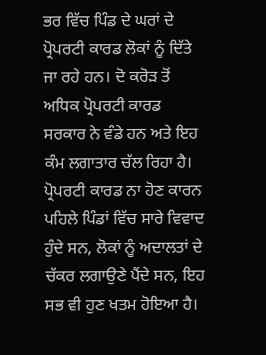ਭਰ ਵਿੱਚ ਪਿੰਡ ਦੇ ਘਰਾਂ ਦੇ ਪ੍ਰੋਪਰਟੀ ਕਾਰਡ ਲੋਕਾਂ ਨੂੰ ਦਿੱਤੇ ਜਾ ਰਹੇ ਹਨ। ਦੋ ਕਰੋੜ ਤੋਂ ਅਧਿਕ ਪ੍ਰੋਪਰਟੀ ਕਾਰਡ ਸਰਕਾਰ ਨੇ ਵੰਡੇ ਹਨ ਅਤੇ ਇਹ ਕੰਮ ਲਗਾਤਾਰ ਚੱਲ ਰਿਹਾ ਹੈ। ਪ੍ਰੋਪਰਟੀ ਕਾਰਡ ਨਾ ਹੋਣ ਕਾਰਨ ਪਹਿਲੇ ਪਿੰਡਾਂ ਵਿੱਚ ਸਾਰੇ ਵਿਵਾਦ ਹੁੰਦੇ ਸਨ, ਲੋਕਾਂ ਨੂੰ ਅਦਾਲਤਾਂ ਦੇ ਚੱਕਰ ਲਗਾਉਣੇ ਪੈਂਦੇ ਸਨ, ਇਹ ਸਭ ਵੀ ਹੁਣ ਖਤਮ ਹੋਇਆ ਹੈ।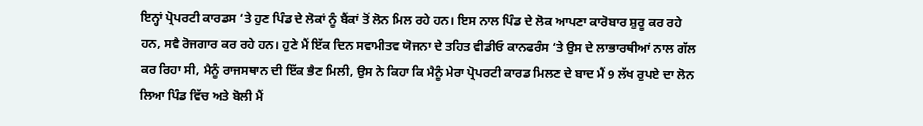ਇਨ੍ਹਾਂ ਪ੍ਰੋਪਰਟੀ ਕਾਰਡਸ ‘ਤੇ ਹੁਣ ਪਿੰਡ ਦੇ ਲੋਕਾਂ ਨੂੰ ਬੈਂਕਾਂ ਤੋਂ ਲੋਨ ਮਿਲ ਰਹੇ ਹਨ। ਇਸ ਨਾਲ ਪਿੰਡ ਦੇ ਲੋਕ ਆਪਣਾ ਕਾਰੋਬਾਰ ਸ਼ੁਰੂ ਕਰ ਰਹੇ ਹਨ, ਸਵੈ ਰੋਜਗਾਰ ਕਰ ਰਹੇ ਹਨ। ਹੁਣੇ ਮੈਂ ਇੱਕ ਦਿਨ ਸਵਾਮੀਤਵ ਯੋਜਨਾ ਦੇ ਤਹਿਤ ਵੀਡੀਓ ਕਾਨਫਰੰਸ ‘ਤੇ ਉਸ ਦੇ ਲਾਭਾਰਥੀਆਂ ਨਾਲ ਗੱਲ ਕਰ ਰਿਹਾ ਸੀ, ਮੈਨੂੰ ਰਾਜਸਥਾਨ ਦੀ ਇੱਕ ਭੈਣ ਮਿਲੀ, ਉਸ ਨੇ ਕਿਹਾ ਕਿ ਮੈਨੂੰ ਮੇਰਾ ਪ੍ਰੋਪਰਟੀ ਕਾਰਡ ਮਿਲਣ ਦੇ ਬਾਦ ਮੈਂ 9 ਲੱਖ ਰੁਪਏ ਦਾ ਲੋਨ ਲਿਆ ਪਿੰਡ ਵਿੱਚ ਅਤੇ ਬੋਲੀ ਮੈਂ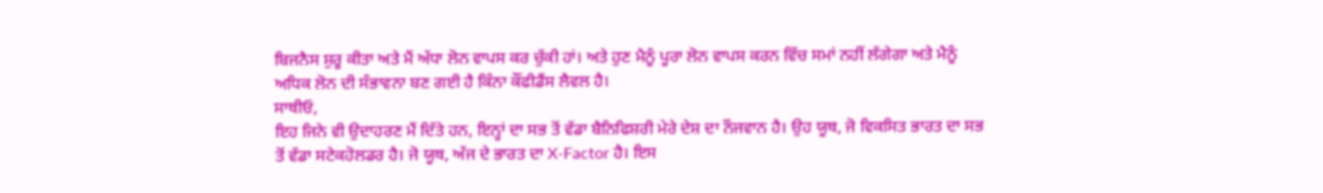ਬਿਜਨੈਸ ਸ਼ੁਰੂ ਕੀਤਾ ਅਤੇ ਮੈਂ ਅੱਧਾ ਲੋਨ ਵਾਪਸ ਕਰ ਚੁੱਕੀ ਹਾਂ। ਅਤੇ ਹੁਣ ਮੈਨੂੰ ਪੂਰਾ ਲੋਨ ਵਾਪਸ ਕਰਨ ਵਿੱਚ ਸਮਾਂ ਨਹੀਂ ਲੱਗੇਗਾ ਅਤੇ ਮੈਨੂੰ ਅਧਿਕ ਲੋਨ ਦੀ ਸੰਭਾਵਨਾ ਬਣ ਗਈ ਹੈ ਕਿੰਨਾ ਕੌਂਫੀਡੈਂਸ ਲੈਵਲ ਹੈ।
ਸਾਥੀਓ,
ਇਹ ਜਿਨੇ ਵੀ ਉਦਾਹਰਣ ਮੈਂ ਦਿੱਤੇ ਹਨ, ਇਨ੍ਹਾਂ ਦਾ ਸਭ ਤੋਂ ਵੱਡਾ ਬੈਨਿਫਿਸ਼ਰੀ ਮੇਰੇ ਦੇਸ਼ ਦਾ ਨੌਜਵਾਨ ਹੈ। ਉਹ ਯੂਥ, ਜੋ ਵਿਕਸਿਤ ਭਾਰਤ ਦਾ ਸਭ ਤੋਂ ਵੱਡਾ ਸਟੇਕਹੋਲਡਰ ਹੈ। ਜੋ ਯੂਥ, ਅੱਜ ਦੇ ਭਾਰਤ ਦਾ X-Factor ਹੈ। ਇਸ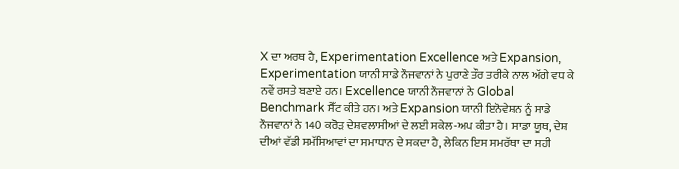X ਦਾ ਅਰਥ ਹੈ, Experimentation Excellence ਅਤੇ Expansion, Experimentation ਯਾਨੀ ਸਾਡੇ ਨੌਜਵਾਨਾਂ ਨੇ ਪੁਰਾਣੇ ਤੌਰ ਤਰੀਕੇ ਨਾਲ ਅੱਗੇ ਵਧ ਕੇ ਨਵੇਂ ਰਸਤੇ ਬਣਾਏ ਹਨ। Excellence ਯਾਨੀ ਨੌਜਵਾਨਾਂ ਨੇ Global Benchmark ਸੈੱਟ ਕੀਤੇ ਹਨ। ਅਤੇ Expansion ਯਾਨੀ ਇਨੋਵੇਸ਼ਨ ਨੂੰ ਸਾਡੇ ਨੌਜਵਾਨਾਂ ਨੇ 140 ਕਰੋੜ ਦੇਸ਼ਵਲਾਸੀਆਂ ਦੇ ਲਈ ਸਕੇਲ-ਅਪ ਕੀਤਾ ਹੈ। ਸਾਡਾ ਯੂਥ, ਦੇਸ਼ ਦੀਆਂ ਵੱਡੀ ਸਮੱਸਿਆਵਾਂ ਦਾ ਸਮਾਧਾਨ ਦੇ ਸਕਦਾ ਹੈ, ਲੇਕਿਨ ਇਸ ਸਮਰੱਥਾ ਦਾ ਸਹੀ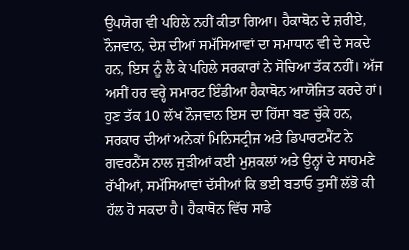ਉਪਯੋਗ ਵੀ ਪਹਿਲੇ ਨਹੀਂ ਕੀਤਾ ਗਿਆ। ਹੈਕਾਥੋਨ ਦੇ ਜ਼ਰੀਏ, ਨੌਜਵਾਨ, ਦੇਸ਼ ਦੀਆਂ ਸਮੱਸਿਆਵਾਂ ਦਾ ਸਮਾਧਾਨ ਵੀ ਦੇ ਸਕਦੇ ਹਨ, ਇਸ ਨੂੰ ਲੈ ਕੇ ਪਹਿਲੇ ਸਰਕਾਰਾਂ ਨੇ ਸੋਚਿਆ ਤੱਕ ਨਹੀਂ। ਅੱਜ ਅਸੀਂ ਹਰ ਵਰ੍ਹੇ ਸਮਾਰਟ ਇੰਡੀਆ ਹੈਕਾਥੋਨ ਆਯੋਜਿਤ ਕਰਦੇ ਹਾਂ। ਹੁਣ ਤੱਕ 10 ਲੱਖ ਨੌਜਵਾਨ ਇਸ ਦਾ ਹਿੱਸਾ ਬਣ ਚੁੱਕੇ ਹਨ, ਸਰਕਾਰ ਦੀਆਂ ਅਨੇਕਾਂ ਮਿਨਿਸਟ੍ਰੀਜ ਅਤੇ ਡਿਪਾਰਟਮੈਂਟ ਨੇ ਗਵਰਨੈਂਸ ਨਾਲ ਜੁੜੀਆਂ ਕਈ ਮੁਸ਼ਕਲਾਂ ਅਤੇ ਉਨ੍ਹਾਂ ਦੇ ਸਾਹਮਣੇ ਰੱਖੀਆਂ, ਸਮੱਸਿਆਵਾਂ ਦੱਸੀਆਂ ਕਿ ਭਈ ਬਤਾਓ ਤੁਸੀਂ ਲੱਭੋ ਕੀ ਹੱਲ ਹੋ ਸਕਦਾ ਹੈ। ਹੈਕਾਥੋਨ ਵਿੱਚ ਸਾਡੇ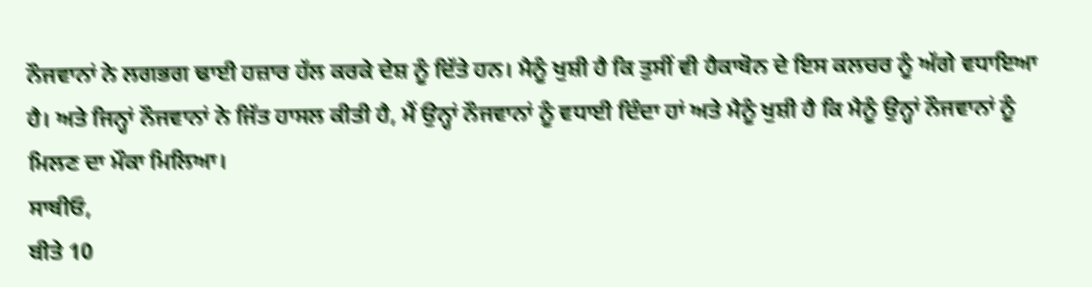ਨੌਜਵਾਨਾਂ ਨੇ ਲਗਭਗ ਢਾਈ ਹਜ਼ਾਰ ਹੱਲ ਕਰਕੇ ਦੇਸ਼ ਨੂੰ ਦਿੱਤੇ ਹਨ। ਮੈਨੂੰ ਖੁਸ਼ੀ ਹੈ ਕਿ ਤੁਸੀਂ ਵੀ ਹੈਕਾਥੋਨ ਦੇ ਇਸ ਕਲਚਰ ਨੂੰ ਅੱਗੇ ਵਧਾਇਆ ਹੈ। ਅਤੇ ਜਿਨ੍ਹਾਂ ਨੌਜਵਾਨਾਂ ਨੇ ਜਿੱਤ ਹਾਸਲ ਕੀਤੀ ਹੈ, ਮੈਂ ਉਨ੍ਹਾਂ ਨੌਜਵਾਨਾਂ ਨੂੰ ਵਧਾਈ ਦਿੰਦਾ ਹਾਂ ਅਤੇ ਮੈਨੂੰ ਖੁਸ਼ੀ ਹੈ ਕਿ ਮੈਨੂੰ ਉਨ੍ਹਾਂ ਨੌਜਵਾਨਾਂ ਨੂੰ ਮਿਲਣ ਦਾ ਮੌਕਾ ਮਿਲਿਆ।
ਸਾਥੀਓ,
ਬੀਤੇ 10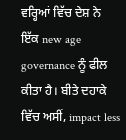ਵਰ੍ਹਿਆਂ ਵਿੱਚ ਦੇਸ਼ ਨੇ ਇੱਕ new age governance ਨੂੰ ਫੀਲ ਕੀਤਾ ਹੈ। ਬੀਤੇ ਦਹਾਕੇ ਵਿੱਚ ਅਸੀਂ, impact less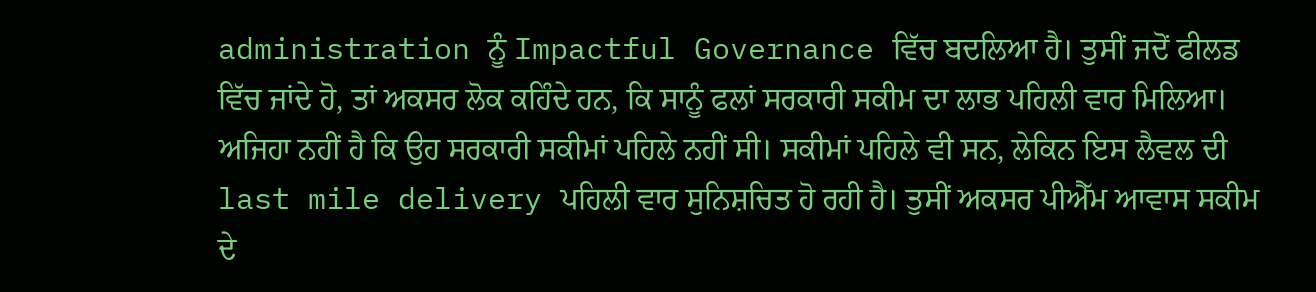administration ਨੂੰ Impactful Governance ਵਿੱਚ ਬਦਲਿਆ ਹੈ। ਤੁਸੀਂ ਜਦੋਂ ਫੀਲਡ ਵਿੱਚ ਜਾਂਦੇ ਹੋ, ਤਾਂ ਅਕਸਰ ਲੋਕ ਕਹਿੰਦੇ ਹਨ, ਕਿ ਸਾਨੂੰ ਫਲਾਂ ਸਰਕਾਰੀ ਸਕੀਮ ਦਾ ਲਾਭ ਪਹਿਲੀ ਵਾਰ ਮਿਲਿਆ। ਅਜਿਹਾ ਨਹੀਂ ਹੈ ਕਿ ਉਹ ਸਰਕਾਰੀ ਸਕੀਮਾਂ ਪਹਿਲੇ ਨਹੀਂ ਸੀ। ਸਕੀਮਾਂ ਪਹਿਲੇ ਵੀ ਸਨ, ਲੇਕਿਨ ਇਸ ਲੈਵਲ ਦੀ last mile delivery ਪਹਿਲੀ ਵਾਰ ਸੁਨਿਸ਼ਚਿਤ ਹੋ ਰਹੀ ਹੈ। ਤੁਸੀਂ ਅਕਸਰ ਪੀਐੱਮ ਆਵਾਸ ਸਕੀਮ ਦੇ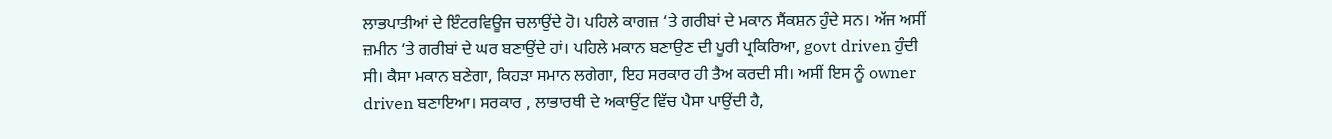ਲਾਭਪਾਤੀਆਂ ਦੇ ਇੰਟਰਵਿਊਜ ਚਲਾਉਂਦੇ ਹੋ। ਪਹਿਲੇ ਕਾਗਜ਼ ‘ਤੇ ਗਰੀਬਾਂ ਦੇ ਮਕਾਨ ਸੈਂਕਸ਼ਨ ਹੁੰਦੇ ਸਨ। ਅੱਜ ਅਸੀਂ ਜ਼ਮੀਨ ‘ਤੇ ਗਰੀਬਾਂ ਦੇ ਘਰ ਬਣਾਉਂਦੇ ਹਾਂ। ਪਹਿਲੇ ਮਕਾਨ ਬਣਾਉਣ ਦੀ ਪੂਰੀ ਪ੍ਰਕਿਰਿਆ, govt driven ਹੁੰਦੀ ਸੀ। ਕੈਸਾ ਮਕਾਨ ਬਣੇਗਾ, ਕਿਹੜਾ ਸਮਾਨ ਲਗੇਗਾ, ਇਹ ਸਰਕਾਰ ਹੀ ਤੈਅ ਕਰਦੀ ਸੀ। ਅਸੀਂ ਇਸ ਨੂੰ owner driven ਬਣਾਇਆ। ਸਰਕਾਰ , ਲਾਭਾਰਥੀ ਦੇ ਅਕਾਉਂਟ ਵਿੱਚ ਪੈਸਾ ਪਾਉਂਦੀ ਹੈ,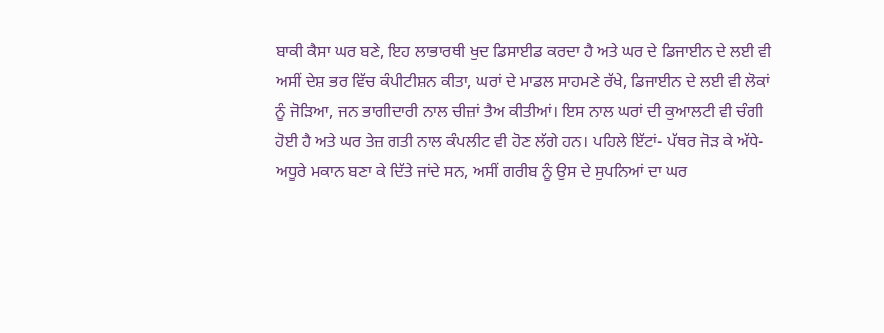ਬਾਕੀ ਕੈਸਾ ਘਰ ਬਣੇ, ਇਹ ਲਾਭਾਰਥੀ ਖੁਦ ਡਿਸਾਈਡ ਕਰਦਾ ਹੈ ਅਤੇ ਘਰ ਦੇ ਡਿਜਾਈਨ ਦੇ ਲਈ ਵੀ ਅਸੀਂ ਦੇਸ਼ ਭਰ ਵਿੱਚ ਕੰਪੀਟੀਸ਼ਨ ਕੀਤਾ, ਘਰਾਂ ਦੇ ਮਾਡਲ ਸਾਹਮਣੇ ਰੱਖੇ, ਡਿਜਾਈਨ ਦੇ ਲਈ ਵੀ ਲੋਕਾਂ ਨੂੰ ਜੋੜਿਆ, ਜਨ ਭਾਗੀਦਾਰੀ ਨਾਲ ਚੀਜ਼ਾਂ ਤੈਅ ਕੀਤੀਆਂ। ਇਸ ਨਾਲ ਘਰਾਂ ਦੀ ਕੁਆਲਟੀ ਵੀ ਚੰਗੀ ਹੋਈ ਹੈ ਅਤੇ ਘਰ ਤੇਜ਼ ਗਤੀ ਨਾਲ ਕੰਪਲੀਟ ਵੀ ਹੋਣ ਲੱਗੇ ਹਨ। ਪਹਿਲੇ ਇੱਟਾਂ- ਪੱਥਰ ਜੋੜ ਕੇ ਅੱਧੇ-ਅਧੂਰੇ ਮਕਾਨ ਬਣਾ ਕੇ ਦਿੱਤੇ ਜਾਂਦੇ ਸਨ, ਅਸੀਂ ਗਰੀਬ ਨੂੰ ਉਸ ਦੇ ਸੁਪਨਿਆਂ ਦਾ ਘਰ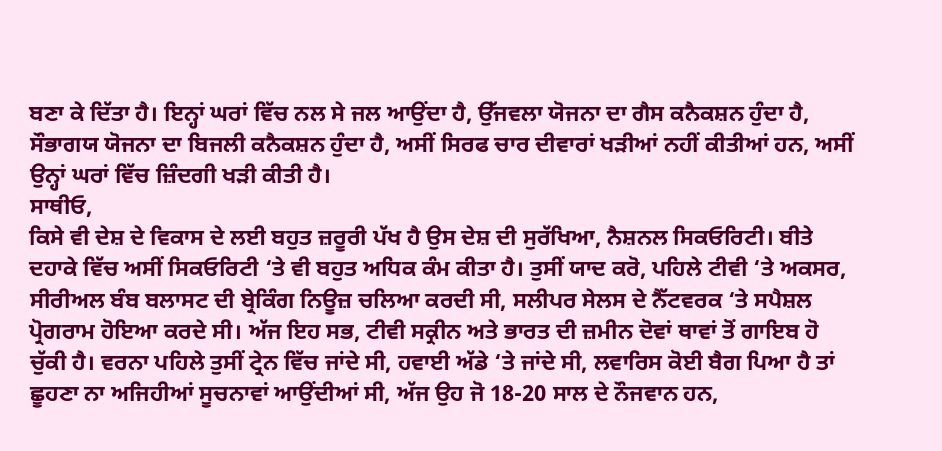ਬਣਾ ਕੇ ਦਿੱਤਾ ਹੈ। ਇਨ੍ਹਾਂ ਘਰਾਂ ਵਿੱਚ ਨਲ ਸੇ ਜਲ ਆਉਂਦਾ ਹੈ, ਉੱਜਵਲਾ ਯੋਜਨਾ ਦਾ ਗੈਸ ਕਨੈਕਸ਼ਨ ਹੁੰਦਾ ਹੈ, ਸੌਭਾਗਯ ਯੋਜਨਾ ਦਾ ਬਿਜਲੀ ਕਨੈਕਸ਼ਨ ਹੁੰਦਾ ਹੈ, ਅਸੀਂ ਸਿਰਫ ਚਾਰ ਦੀਵਾਰਾਂ ਖੜੀਆਂ ਨਹੀਂ ਕੀਤੀਆਂ ਹਨ, ਅਸੀਂ ਉਨ੍ਹਾਂ ਘਰਾਂ ਵਿੱਚ ਜ਼ਿੰਦਗੀ ਖੜੀ ਕੀਤੀ ਹੈ।
ਸਾਥੀਓ,
ਕਿਸੇ ਵੀ ਦੇਸ਼ ਦੇ ਵਿਕਾਸ ਦੇ ਲਈ ਬਹੁਤ ਜ਼ਰੂਰੀ ਪੱਖ ਹੈ ਉਸ ਦੇਸ਼ ਦੀ ਸੁਰੱਖਿਆ, ਨੈਸ਼ਨਲ ਸਿਕਓਰਿਟੀ। ਬੀਤੇ ਦਹਾਕੇ ਵਿੱਚ ਅਸੀਂ ਸਿਕਓਰਿਟੀ ‘ਤੇ ਵੀ ਬਹੁਤ ਅਧਿਕ ਕੰਮ ਕੀਤਾ ਹੈ। ਤੁਸੀਂ ਯਾਦ ਕਰੋ, ਪਹਿਲੇ ਟੀਵੀ ‘ਤੇ ਅਕਸਰ, ਸੀਰੀਅਲ ਬੰਬ ਬਲਾਸਟ ਦੀ ਬ੍ਰੇਕਿੰਗ ਨਿਊਜ਼ ਚਲਿਆ ਕਰਦੀ ਸੀ, ਸਲੀਪਰ ਸੇਲਸ ਦੇ ਨੈੱਟਵਰਕ ‘ਤੇ ਸਪੈਸ਼ਲ ਪ੍ਰੋਗਰਾਮ ਹੋਇਆ ਕਰਦੇ ਸੀ। ਅੱਜ ਇਹ ਸਭ, ਟੀਵੀ ਸਕ੍ਰੀਨ ਅਤੇ ਭਾਰਤ ਦੀ ਜ਼ਮੀਨ ਦੋਵਾਂ ਥਾਵਾਂ ਤੋਂ ਗਾਇਬ ਹੋ ਚੁੱਕੀ ਹੈ। ਵਰਨਾ ਪਹਿਲੇ ਤੁਸੀਂ ਟ੍ਰੇਨ ਵਿੱਚ ਜਾਂਦੇ ਸੀ, ਹਵਾਈ ਅੱਡੇ ‘ਤੇ ਜਾਂਦੇ ਸੀ, ਲਵਾਰਿਸ ਕੋਈ ਬੈਗ ਪਿਆ ਹੈ ਤਾਂ ਛੂਹਣਾ ਨਾ ਅਜਿਹੀਆਂ ਸੂਚਨਾਵਾਂ ਆਉਂਦੀਆਂ ਸੀ, ਅੱਜ ਉਹ ਜੋ 18-20 ਸਾਲ ਦੇ ਨੌਜਵਾਨ ਹਨ,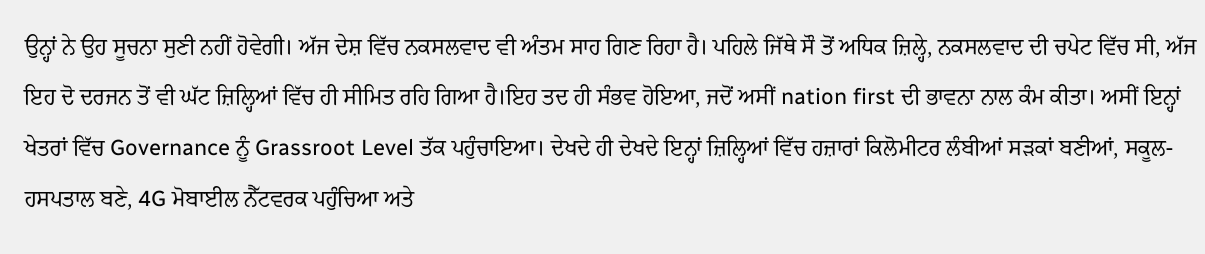ਉਨ੍ਹਾਂ ਨੇ ਉਹ ਸੂਚਨਾ ਸੁਣੀ ਨਹੀਂ ਹੋਵੇਗੀ। ਅੱਜ ਦੇਸ਼ ਵਿੱਚ ਨਕਸਲਵਾਦ ਵੀ ਅੰਤਮ ਸਾਹ ਗਿਣ ਰਿਹਾ ਹੈ। ਪਹਿਲੇ ਜਿੱਥੇ ਸੌ ਤੋਂ ਅਧਿਕ ਜ਼ਿਲ੍ਹੇ, ਨਕਸਲਵਾਦ ਦੀ ਚਪੇਟ ਵਿੱਚ ਸੀ, ਅੱਜ ਇਹ ਦੋ ਦਰਜਨ ਤੋਂ ਵੀ ਘੱਟ ਜ਼ਿਲ੍ਹਿਆਂ ਵਿੱਚ ਹੀ ਸੀਮਿਤ ਰਹਿ ਗਿਆ ਹੈ।ਇਹ ਤਦ ਹੀ ਸੰਭਵ ਹੋਇਆ, ਜਦੋਂ ਅਸੀਂ nation first ਦੀ ਭਾਵਨਾ ਨਾਲ ਕੰਮ ਕੀਤਾ। ਅਸੀਂ ਇਨ੍ਹਾਂ ਖੇਤਰਾਂ ਵਿੱਚ Governance ਨੂੰ Grassroot Level ਤੱਕ ਪਹੁੰਚਾਇਆ। ਦੇਖਦੇ ਹੀ ਦੇਖਦੇ ਇਨ੍ਹਾਂ ਜ਼ਿਲ੍ਹਿਆਂ ਵਿੱਚ ਹਜ਼ਾਰਾਂ ਕਿਲੋਮੀਟਰ ਲੰਬੀਆਂ ਸੜਕਾਂ ਬਣੀਆਂ, ਸਕੂਲ-ਹਸਪਤਾਲ ਬਣੇ, 4G ਮੋਬਾਈਲ ਨੈੱਟਵਰਕ ਪਹੁੰਚਿਆ ਅਤੇ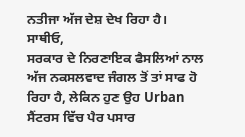ਨਤੀਜਾ ਅੱਜ ਦੇਸ਼ ਦੇਖ ਰਿਹਾ ਹੈ।
ਸਾਥੀਓ,
ਸਰਕਾਰ ਦੇ ਨਿਰਣਾਇਕ ਫੈਸਲਿਆਂ ਨਾਲ ਅੱਜ ਨਕਸਲਵਾਦ ਜੰਗਲ ਤੋਂ ਤਾਂ ਸਾਫ ਹੋ ਰਿਹਾ ਹੈ, ਲੇਕਿਨ ਹੁਣ ਉਹ Urban ਸੈਂਟਰਸ ਵਿੱਚ ਪੈਰ ਪਸਾਰ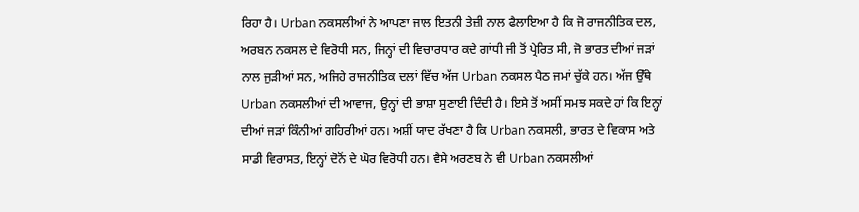ਰਿਹਾ ਹੈ। Urban ਨਕਸਲੀਆਂ ਨੇ ਆਪਣਾ ਜਾਲ ਇਤਨੀ ਤੇਜ਼ੀ ਨਾਲ ਫੈਲਾਇਆ ਹੈ ਕਿ ਜੋ ਰਾਜਨੀਤਿਕ ਦਲ, ਅਰਬਨ ਨਕਸਲ ਦੇ ਵਿਰੋਧੀ ਸਨ, ਜਿਨ੍ਹਾਂ ਦੀ ਵਿਚਾਰਧਾਰ ਕਦੇ ਗਾਂਧੀ ਜੀ ਤੋਂ ਪ੍ਰੇਰਿਤ ਸੀ, ਜੋ ਭਾਰਤ ਦੀਆਂ ਜੜਾਂ ਨਾਲ ਜੁੜੀਆਂ ਸਨ, ਅਜਿਹੇ ਰਾਜਨੀਤਿਕ ਦਲਾਂ ਵਿੱਚ ਅੱਜ Urban ਨਕਸਲ ਪੈਠ ਜਮਾਂ ਚੁੱਕੇ ਹਨ। ਅੱਜ ਉੱਥੇ Urban ਨਕਸਲੀਆਂ ਦੀ ਆਵਾਜ, ਉਨ੍ਹਾਂ ਦੀ ਭਾਸ਼ਾ ਸੁਣਾਈ ਦਿੰਦੀ ਹੈ। ਇਸੇ ਤੋਂ ਅਸੀਂ ਸਮਝ ਸਕਦੇ ਹਾਂ ਕਿ ਇਨ੍ਹਾਂ ਦੀਆਂ ਜੜਾਂ ਕਿੰਨੀਆਂ ਗਹਿਰੀਆਂ ਹਨ। ਅਸ਼ੀਂ ਯਾਦ ਰੱਖਣਾ ਹੈ ਕਿ Urban ਨਕਸਲੀ, ਭਾਰਤ ਦੇ ਵਿਕਾਸ ਅਤੇ ਸਾਡੀ ਵਿਰਾਸਤ, ਇਨ੍ਹਾਂ ਦੋਨੋਂ ਦੇ ਘੋਰ ਵਿਰੋਧੀ ਹਨ। ਵੈਸੇ ਅਰਣਬ ਨੇ ਵੀ Urban ਨਕਸਲੀਆਂ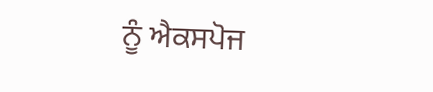ਨੂੰ ਐਕਸਪੋਜ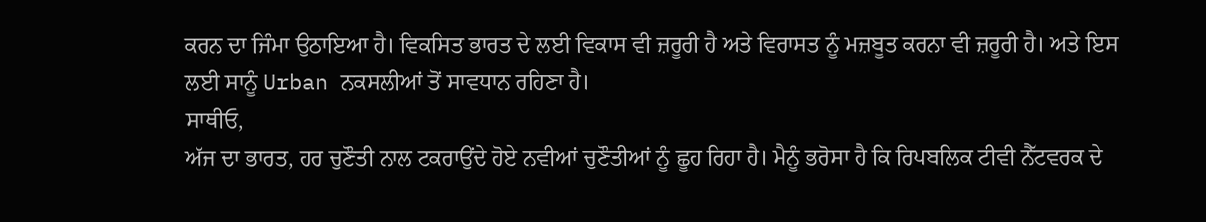ਕਰਨ ਦਾ ਜਿੰਮਾ ਉਠਾਇਆ ਹੈ। ਵਿਕਸਿਤ ਭਾਰਤ ਦੇ ਲਈ ਵਿਕਾਸ ਵੀ ਜ਼ਰੂਰੀ ਹੈ ਅਤੇ ਵਿਰਾਸਤ ਨੂੰ ਮਜ਼ਬੂਤ ਕਰਨਾ ਵੀ ਜ਼ਰੂਰੀ ਹੈ। ਅਤੇ ਇਸ ਲਈ ਸਾਨੂੰ Urban ਨਕਸਲੀਆਂ ਤੋਂ ਸਾਵਧਾਨ ਰਹਿਣਾ ਹੈ।
ਸਾਥੀਓ,
ਅੱਜ ਦਾ ਭਾਰਤ, ਹਰ ਚੁਣੌਤੀ ਨਾਲ ਟਕਰਾਉਂਦੇ ਹੋਏ ਨਵੀਆਂ ਚੁਣੌਤੀਆਂ ਨੂੰ ਛੂਹ ਰਿਹਾ ਹੈ। ਮੈਨੂੰ ਭਰੋਸਾ ਹੈ ਕਿ ਰਿਪਬਲਿਕ ਟੀਵੀ ਨੈੱਟਵਰਕ ਦੇ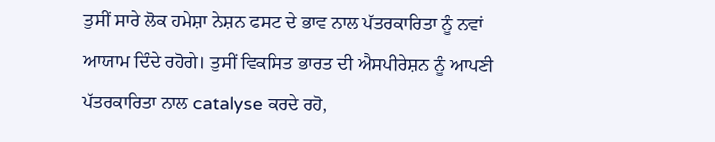ਤੁਸੀਂ ਸਾਰੇ ਲੋਕ ਹਮੇਸ਼ਾ ਨੇਸ਼ਨ ਫਸਟ ਦੇ ਭਾਵ ਨਾਲ ਪੱਤਰਕਾਰਿਤਾ ਨੂੰ ਨਵਾਂ ਆਯਾਮ ਦਿੰਦੇ ਰਹੋਗੇ। ਤੁਸੀਂ ਵਿਕਸਿਤ ਭਾਰਤ ਦੀ ਐਸਪੀਰੇਸ਼ਨ ਨੂੰ ਆਪਣੀ ਪੱਤਰਕਾਰਿਤਾ ਨਾਲ catalyse ਕਰਦੇ ਰਹੋ,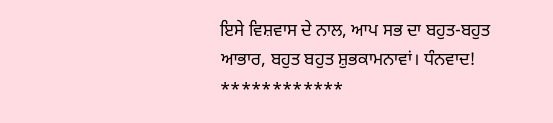ਇਸੇ ਵਿਸ਼ਵਾਸ ਦੇ ਨਾਲ, ਆਪ ਸਭ ਦਾ ਬਹੁਤ-ਬਹੁਤ ਆਭਾਰ, ਬਹੁਤ ਬਹੁਤ ਸ਼ੁਭਕਾਮਨਾਵਾਂ। ਧੰਨਵਾਦ!
************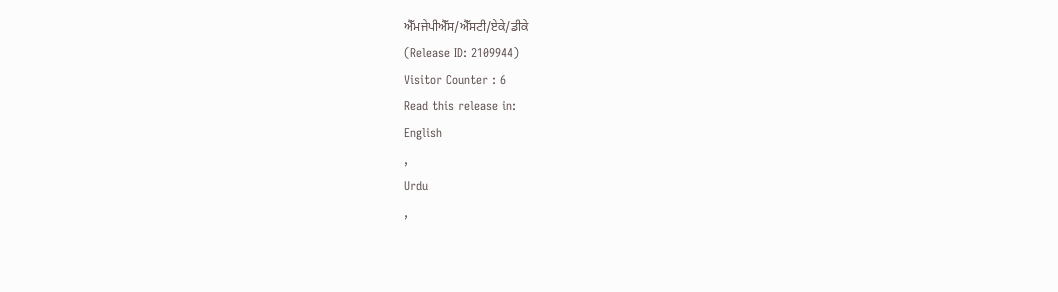ਐੱਮਜੇਪੀਐੱਸ/ਐੱਸਟੀ/ਏਕੇ/ਡੀਕੇ
(Release ID: 2109944)
Visitor Counter : 6
Read this release in:
English
,
Urdu
,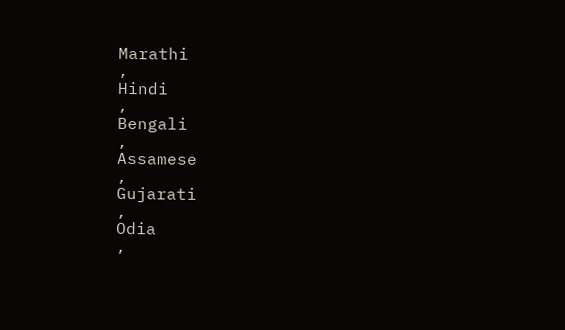Marathi
,
Hindi
,
Bengali
,
Assamese
,
Gujarati
,
Odia
,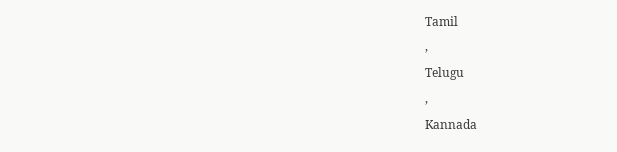Tamil
,
Telugu
,
Kannada